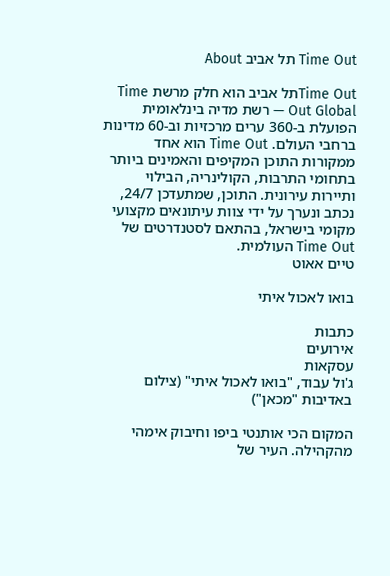Time Out תל אביב About

Time Outתל אביב הוא חלק מרשת Time Out Global — רשת מדיה בינלאומית הפועלת ב-360 ערים מרכזיות וב-60 מדינות ברחבי העולם. Time Out הוא אחד ממקורות התוכן המקיפים והאמינים ביותר בתחומי התרבות, הקולינריה, הבילוי ותיירות עירונית. התוכן, שמתעדכן 24/7, נכתב ונערך על ידי צוות עיתונאים מקצועי מקומי בישראל, בהתאם לסטנדרטים של Time Out העולמית.
טיים אאוט

בואו לאכול איתי

כתבות
אירועים
עסקאות
ג'ול עבוד, "בואו לאכול איתי" (צילום באדיבות "מכאן")

המקום הכי אותנטי ביפו וחיבוק אימהי מהקהילה. העיר של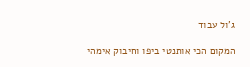ג'ול עבוד

המקום הכי אותנטי ביפו וחיבוק אימהי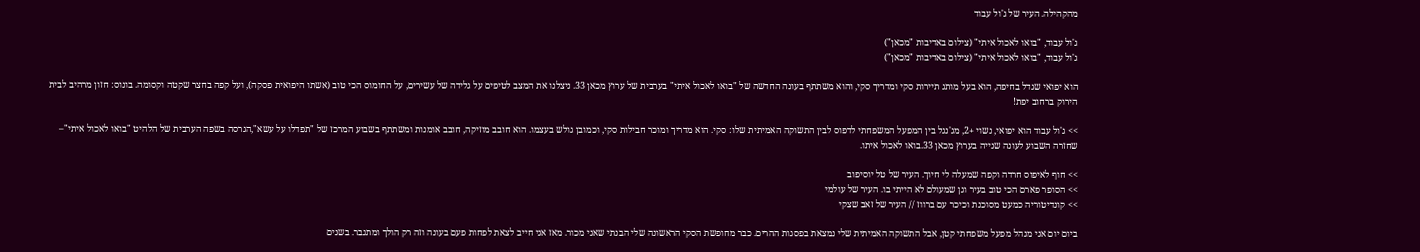מהקהילה. העיר של ג'ול עבוד

ג'ול עבוד, "בואו לאכול איתי" (צילום באדיבות "מכאן")
ג'ול עבוד, "בואו לאכול איתי" (צילום באדיבות "מכאן")

הוא יפואי שגדל בחיפה, הוא בעל מותג תיירות סקי ומדריך סקי, והוא משתתף בעונה החדשה של "בואו לאכול איתי" בערבית של ערוץ מכאן 33. ניצלנו את המצב לטיפים על גלידה של עשירים, על החומוס הכי טוב (אשתו היפואית פסקה), ועל קפה בחצר שקטה וקסומה. בונוס: חזון מרהיב לבית הירוק ברחוב יפת!

>> ג'ול עבוד הוא יפואי, נשוי +2, מג'נגל בין המפעל המשפחתי לדפוס לבין התשוקה האמיתית שלו: סקי. הוא מדריך ומוכר חבילות סקי, וכמובן גולש בעצמו. הוא חובב מוזיקה, חובב אומנות ומשתתף בשבוע המרכז של "תפדלו על עשא",הגרסה בשפה הערבית של הלהיט "בואו לאכול איתי"– שחזרה השבוע לעונה שנייה בערוץ מכאן 33.בואו לאכול איתו.

>> חוף לאיפוס חרדה וקפה שמעלה לי חיוך. העיר של טל יוסיפוב
>> הסופר פארם הכי טוב בעיר וגן שמעולם לא הייתי בו. העיר של עולמי
>> קונדיטוריה כמעט מסוכנת וכיכר עם ברווז // העיר של זאב שצקי

ביום יום אני מנהל מפעל משפחתי קטן, אבל התשוקה האמיתית שלי נמצאת בפסגות ההרים. כבר מחופשת הסקי הראשונה שלי הבנתי שאני מכור. מאז אני חייב לצאת לפחות פעם בעונה וזה רק הולך ומתגבר. בשנים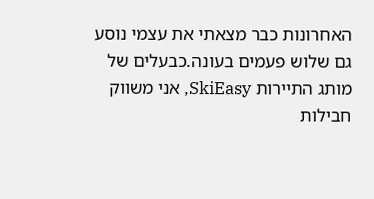האחרונות כבר מצאתי את עצמי נוסע גם שלוש פעמים בעונה.כבעלים של מותג התיירות SkiEasy, אני משווק חבילות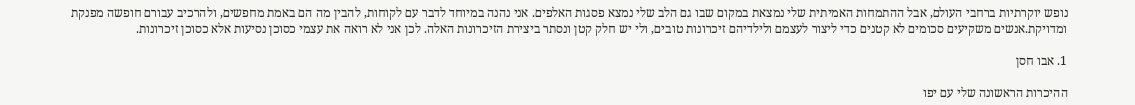נופש יוקרתיות ברחבי העולם, אבל ההתמחות האמיתית שלי נמצאת במקום שבו גם הלב שלי נמצא פסגות האלפים. אני נהנה במיוחד לדבר עם לקוחות, להבין מה הם באמת מחפשים, ולהרכיב עבורם חופשה מפנקת ומדויקת.אנשים משקיעים סכומים לא קטנים כדי ליצור לעצמם ולילדיהם זיכרונות טובים, ולי יש חלק קטן ונסתר ביצירת הזיכרונות האלה. לכן אני לא רואה את עצמי כסוכן נסיעות אלא כסוכן זיכרונות.

1. אבו חסן

ההיכרות הראשונה שלי עם יפו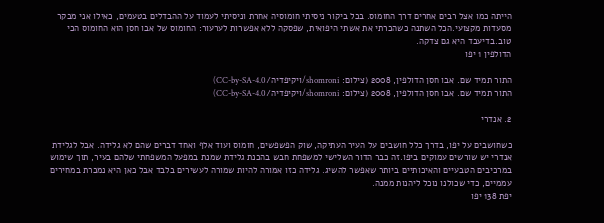הייתה כמו אצל רבים אחרים דרך החומוס. בכל ביקור ניסיתי חומוסיה אחרת וניסיתי לעמוד על ההבדלים בטעמים, כאילו אני מבקר מסעדות מקצועי.הכל השתנה כשהכרתי את אשתי היפואית, שפסקה ללא אפשרות לערעור: החומוס של אבו חסן הוא החומוס הכי טוב.בדיעבד היא גם צדקה.
הדולפין 1 יפו

התור תמיד שם. אבו חסן הדולפין, 2008 (צילום: shomroni/ויקיפדיה/CC-by-SA-4.0)
התור תמיד שם. אבו חסן הדולפין, 2008 (צילום: shomroni/ויקיפדיה/CC-by-SA-4.0)

2. אנדרי

כשחושבים על יפו, בדרך כלל חושבים על העיר העתיקה, שוק הפשפשים, חומוס ועוד אלף ואחד דברים שהם לא גלידה. אבל לגלידת אנדרי יש שורשים עמוקים ביפו.זה כבר הדור השלישי למשפחת חבש בהכנת גלידת שמנת במפעל המשפחתי שלהם בעיר, תוך שימוש במרכיבים הטבעיים והאיכותיים ביותר שאפשר להשיג. גלידה כזו אמורה להיות שמורה לעשירים בלבד אבל כאן היא נמכרת במחירים עממיים, כדי שכולנו נוכל ליהנות ממנה.
יפת 138 יפו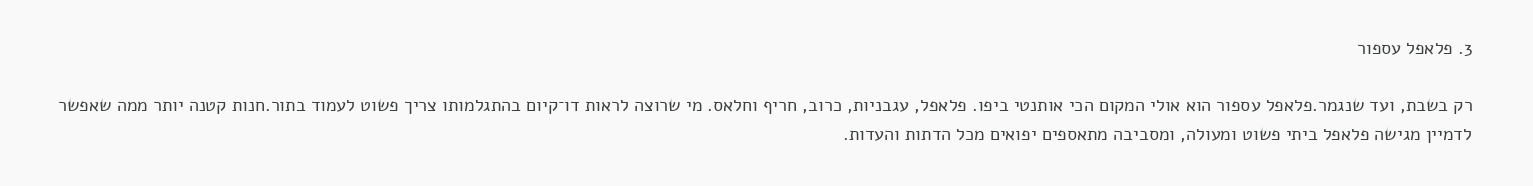3. פלאפל עספור

רק בשבת, ועד שנגמר.פלאפל עספור הוא אולי המקום הכי אותנטי ביפו. פלאפל, עגבניות, כרוב, חריף וחלאס. מי שרוצה לראות דו־קיום בהתגלמותו צריך פשוט לעמוד בתור.חנות קטנה יותר ממה שאפשר לדמיין מגישה פלאפל ביתי פשוט ומעולה, ומסביבה מתאספים יפואים מכל הדתות והעדות.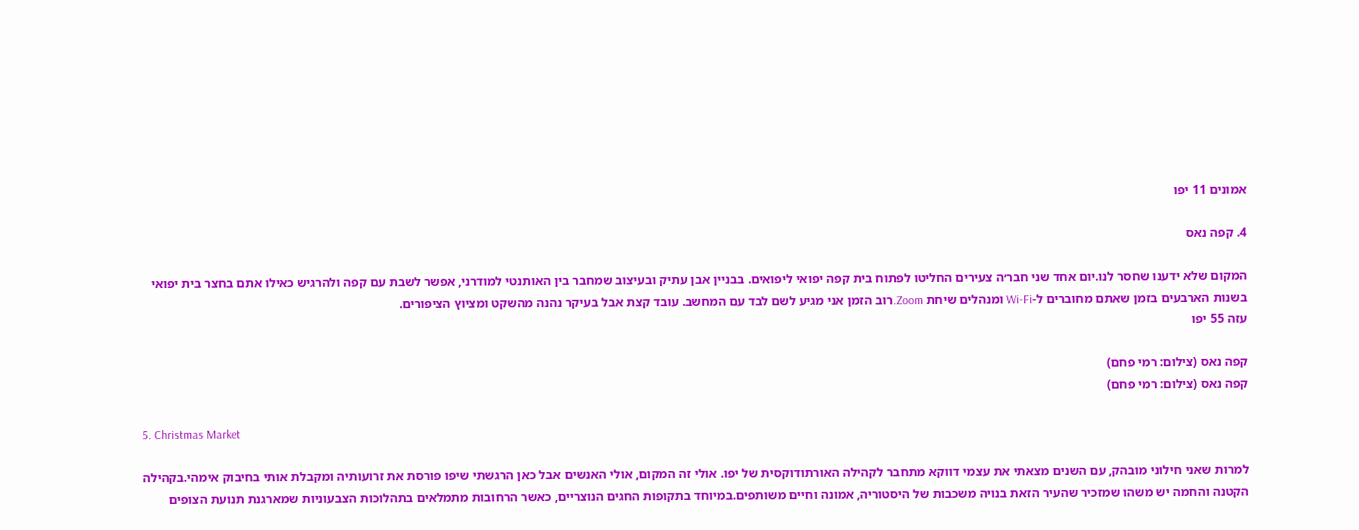אמונים 11 יפו

4. קפה נאס

המקום שלא ידענו שחסר לנו.יום אחד שני חבר׳ה צעירים החליטו לפתוח בית קפה יפואי ליפואים. בבניין אבן עתיק ובעיצוב שמחבר בין האותנטי למודרני, אפשר לשבת עם קפה ולהרגיש כאילו אתם בחצר בית יפואי בשנות הארבעים בזמן שאתם מחוברים ל-Wi-Fi ומנהלים שיחת Zoom.רוב הזמן אני מגיע לשם לבד עם המחשב. עובד קצת אבל בעיקר נהנה מהשקט ומציוץ הציפורים.
עזה 55 יפו

קפה נאס (צילום: רמי פחם)
קפה נאס (צילום: רמי פחם)

5. Christmas Market

למרות שאני חילוני מובהק, עם השנים מצאתי את עצמי דווקא מתחבר לקהילה האורתודוקסית של יפו. אולי זה המקום, אולי האנשים אבל כאן הרגשתי שיפו פורסת את זרועותיה ומקבלת אותי בחיבוק אימהי.בקהילה הקטנה והחמה יש משהו שמזכיר שהעיר הזאת בנויה משכבות של היסטוריה, אמונה וחיים משותפים.במיוחד בתקופות החגים הנוצריים, כאשר הרחובות מתמלאים בתהלוכות הצבעוניות שמארגנת תנועת הצופים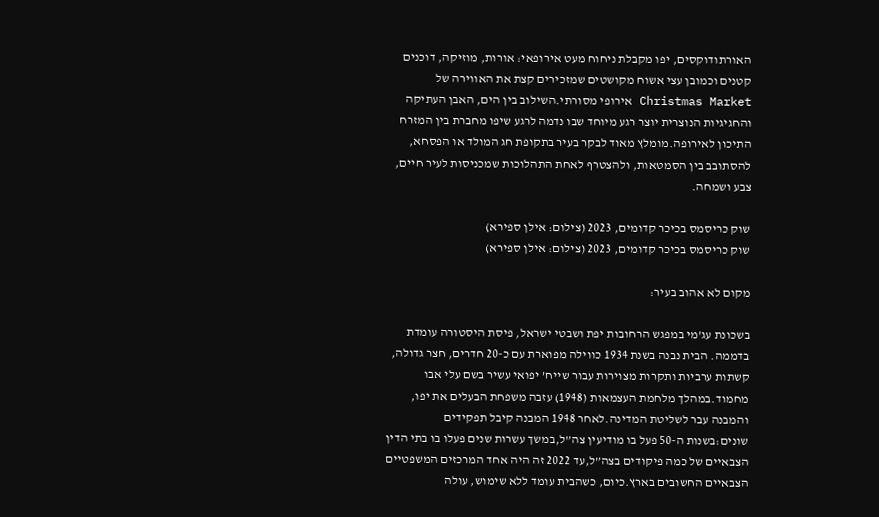האורתודוקסים, יפו מקבלת ניחוח מעט אירופאי: אורות, מוזיקה, דוכנים קטנים וכמובן עצי אשוח מקושטים שמזכירים קצת את האווירה של Christmas Market אירופי מסורתי.השילוב בין הים, האבן העתיקה והחגיגיות הנוצרית יוצר רגע מיוחד שבו נדמה לרגע שיפו מחברת בין המזרח התיכון לאירופה.מומלץ מאוד לבקר בעיר בתקופת חג המולד או הפסחא, להסתובב בין הסמטאות, ולהצטרף לאחת התהלוכות שמכניסות לעיר חיים, צבע ושמחה.

שוק כריסמס בכיכר קדומים, 2023 (צילום: אילן ספירא)
שוק כריסמס בכיכר קדומים, 2023 (צילום: אילן ספירא)

מקום לא אהוב בעיר:

בשכונת עג’מי במפגש הרחובות יפת ושבטי ישראל, פיסת היסטורה עומדת בדממה. הבית נבנה בשנת 1934 כווילה מפוארת עם כ-20 חדרים, חצר גדולה, קשתות ערביות ותקרות מצוירות עבור שייח’ יפואי עשיר בשם עלי אבו מחמוד.במהלך מלחמת העצמאות (1948) עזבה משפחת הבעלים את יפו, והמבנה עבר לשליטת המדינה.לאחר 1948 המבנה קיבל תפקידים שונים:בשנות ה-50 פעל בו מודיעין צה”ל,במשך עשרות שנים פעלו בו בתי הדין הצבאיים של כמה פיקודים בצה”ל,עד 2022 זה היה אחד המרכזים המשפטיים הצבאיים החשובים בארץ.כיום, כשהבית עומד ללא שימוש, עולה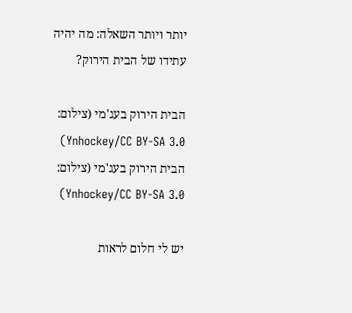יותר ויותר השאלה: מה יהיה עתידו של הבית הירוק?

הבית הירוק בעג'מי (צילום: Ynhockey/CC BY-SA 3.0)
הבית הירוק בעג'מי (צילום: Ynhockey/CC BY-SA 3.0)

יש לי חלום לראות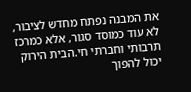את המבנה נפתח מחדש לציבור, לא עוד כמוסד סגור, אלא כמרכז תרבותי וחברתי חי.הבית הירוק יכול להפוך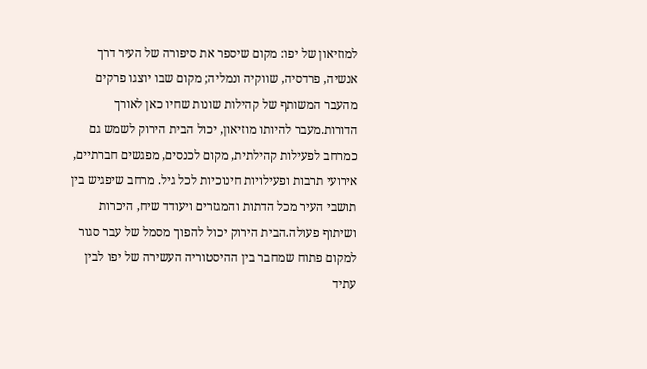למוזיאון של יפו: מקום שיספר את סיפורה של העיר דרך אנשיה, פרדסיה, שווקיה ונמליה; מקום שבו יוצגו פרקים מהעבר המשותף של קהילות שונות שחיו כאן לאורך הדורות.מעבר להיותו מוזיאון, יכול הבית הירוק לשמש גם כמרחב לפעילות קהילתית, מקום לכנסים, מפגשים חברתיים, אירועי תרבות ופעילויות חינוכיות לכל גיל. מרחב שיפגיש בין תושבי העיר מכל הדתות והמגזרים ויעודד שיח, היכרות ושיתוף פעולה.הבית הירוק יכול להפוך מסמל של עבר סגור למקום פתוח שמחבר בין ההיסטוריה העשירה של יפו לבין עתיד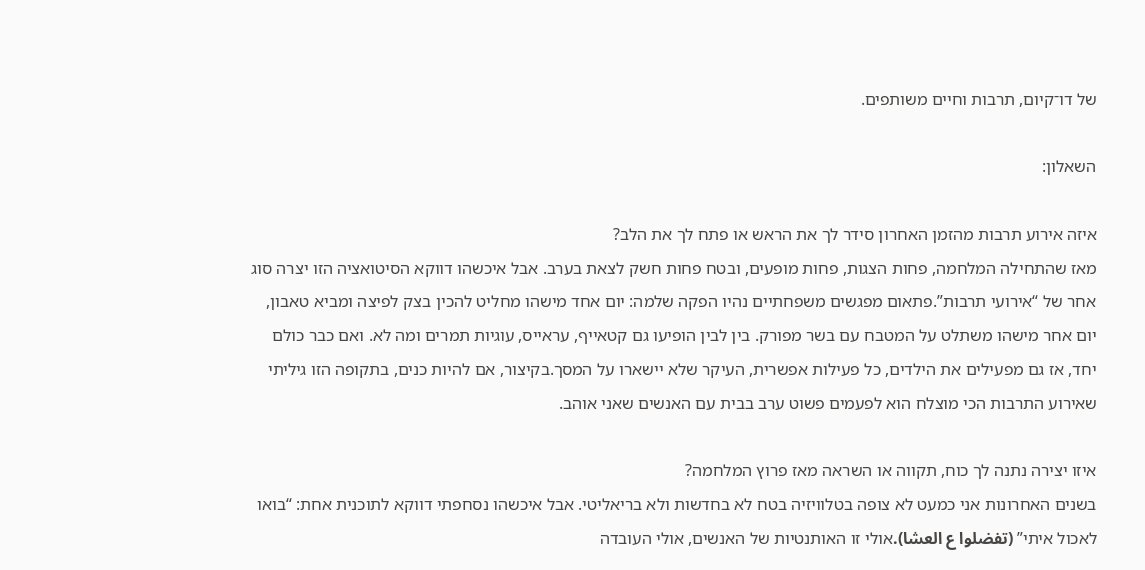של דו־קיום, תרבות וחיים משותפים.

השאלון:

איזה אירוע תרבות מהזמן האחרון סידר לך את הראש או פתח לך את הלב?
מאז שהתחילה המלחמה, פחות הצגות, פחות מופעים, ובטח פחות חשק לצאת בערב. אבל איכשהו דווקא הסיטואציה הזו יצרה סוג אחר של “אירועי תרבות”.פתאום מפגשים משפחתיים נהיו הפקה שלמה: יום אחד מישהו מחליט להכין בצק לפיצה ומביא טאבון, יום אחר מישהו משתלט על המטבח עם בשר מפורק. בין לבין הופיעו גם קטאייף, עראייס, עוגיות תמרים ומה לא. ואם כבר כולם יחד, אז גם מפעילים את הילדים, כל פעילות אפשרית, העיקר שלא יישארו על המסך.בקיצור, אם להיות כנים, בתקופה הזו גיליתי שאירוע התרבות הכי מוצלח הוא לפעמים פשוט ערב בבית עם האנשים שאני אוהב.

איזו יצירה נתנה לך כוח, תקווה או השראה מאז פרוץ המלחמה?
בשנים האחרונות אני כמעט לא צופה בטלוויזיה בטח לא בחדשות ולא בריאליטי. אבל איכשהו נסחפתי דווקא לתוכנית אחת: “בואו לאכול איתי” (تفضلوا ع العشا).אולי זו האותנטיות של האנשים, אולי העובדה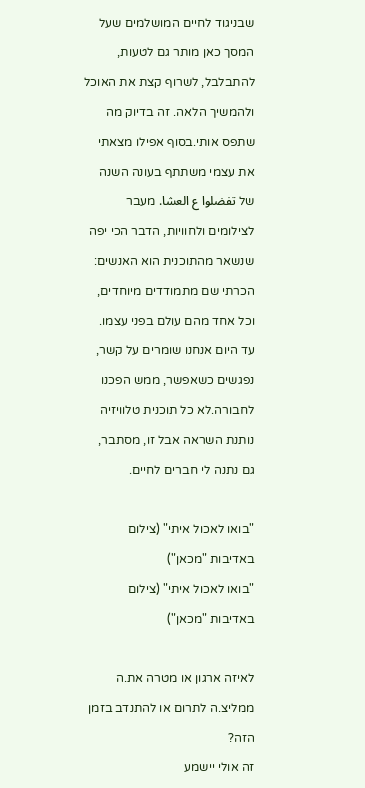שבניגוד לחיים המושלמים שעל המסך כאן מותר גם לטעות, להתבלבל, לשרוף קצת את האוכל ולהמשיך הלאה. זה בדיוק מה שתפס אותי.בסוף אפילו מצאתי את עצמי משתתף בעונה השנה של تفضلوا ع العشا. מעבר לצילומים ולחוויות, הדבר הכי יפה שנשאר מהתוכנית הוא האנשים: הכרתי שם מתמודדים מיוחדים, וכל אחד מהם עולם בפני עצמו. עד היום אנחנו שומרים על קשר, נפגשים כשאפשר, ממש הפכנו לחבורה.לא כל תוכנית טלוויזיה נותנת השראה אבל זו, מסתבר, גם נתנה לי חברים לחיים.

"בואו לאכול איתי" (צילום באדיבות "מכאן")
"בואו לאכול איתי" (צילום באדיבות "מכאן")

לאיזה ארגון או מטרה את.ה ממליצ.ה לתרום או להתנדב בזמן הזה?
זה אולי יישמע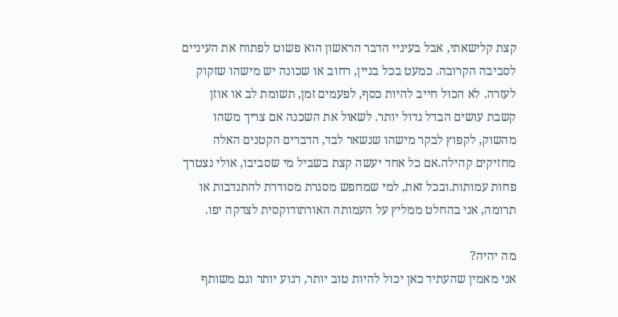קצת קלישאתי, אבל בעיניי הדבר הראשון הוא פשוט לפתוח את העיניים לסביבה הקרובה. כמעט בכל בניין, רחוב או שכונה יש מישהו שזקוק לעזרה. לא הכול חייב להיות כסף, לפעמים זמן, תשומת לב או אוזן קשבת עושים הבדל גדול יותר. לשאול את השכנה אם צריך משהו מהשוק, לקפוץ לבקר מישהו שנשאר לבד, הדברים הקטנים האלה מחזיקים קהילה.אם כל אחד יעשה קצת בשביל מי שסביבו, אולי נצטרך פחות עמותות.ובכל זאת, למי שמחפש מסגרת מסודרת להתנדבות או תרומה, אני בהחלט ממליץ על העמותה האורתודוקסית לצדקה יפו.

מה יהיה?
אני מאמין שהעתיד כאן יכול להיות טוב יותר, רגוע יותר וגם משותף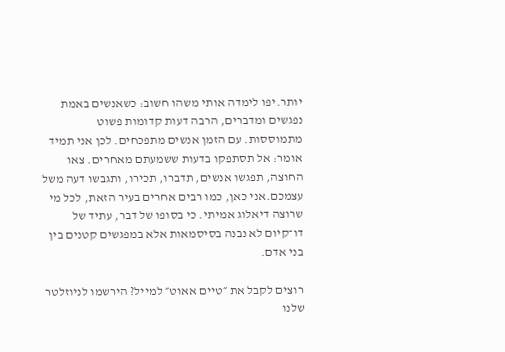יותר.יפו לימדה אותי משהו חשוב: כשאנשים באמת נפגשים ומדברים, הרבה דעות קדומות פשוט מתמוססות. עם הזמן אנשים מתפכחים. לכן אני תמיד אומר: אל תסתפקו בדעות ששמעתם מאחרים. צאו החוצה, תפגשו אנשים, תדברו, תכירו, ותגבשו דעה משל עצמכם.אני כאן, כמו רבים אחרים בעיר הזאת, לכל מי שרוצה דיאלוג אמיתי. כי בסופו של דבר, עתיד של דו־קיום לא נבנה בסיסמאות אלא במפגשים קטנים בין בני אדם.

רוצים לקבל את ״טיים אאוט״ למייל? הירשמו לניוזלטר שלנו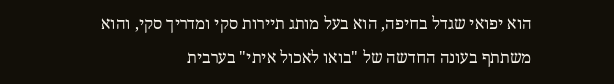הוא יפואי שגדל בחיפה, הוא בעל מותג תיירות סקי ומדריך סקי, והוא משתתף בעונה החדשה של "בואו לאכול איתי" בערבית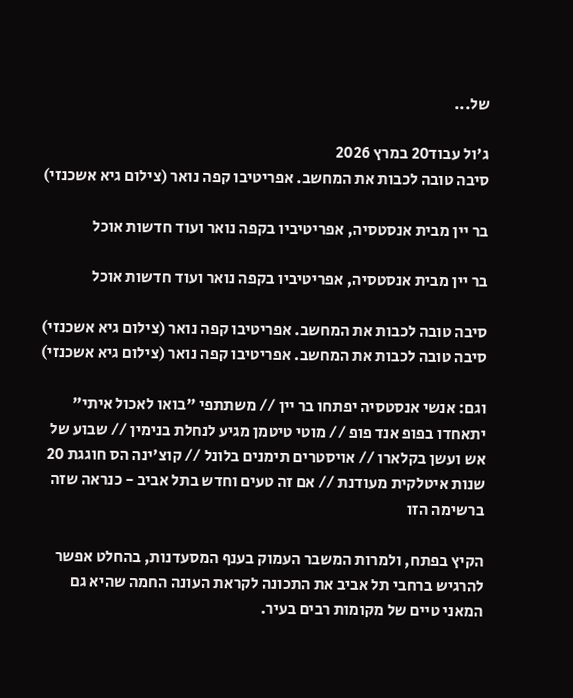של...

ג'ול עבוד20 במרץ 2026
סיבה טובה לכבות את המחשב. אפריטיבו קפה נואר (צילום גיא אשכנזי)

בר יין מבית אנסטסיה, אפריטיביו בקפה נואר ועוד חדשות אוכל

בר יין מבית אנסטסיה, אפריטיביו בקפה נואר ועוד חדשות אוכל

סיבה טובה לכבות את המחשב. אפריטיבו קפה נואר (צילום גיא אשכנזי)
סיבה טובה לכבות את המחשב. אפריטיבו קפה נואר (צילום גיא אשכנזי)

וגם: אנשי אנסטסיה יפתחו בר יין // משתתפי "בואו לאכול איתי" יתאחדו בפופ אנד פופ // מוטי טיטמן מגיע לנחלת בנימין // שבוע של אש ועשן בקלארו // אויסטרים תימנים בלונל // קוצ'ינה הס חוגגת 20 שנות איטלקית מעודנת // אם זה טעים וחדש בתל אביב - כנראה שזה ברשימה הזו

הקיץ בפתח, ולמרות המשבר העמוק בענף המסעדנות, בהחלט אפשר להרגיש ברחבי תל אביב את התכונה לקראת העונה החמה שהיא גם המאני טיים של מקומות רבים בעיר.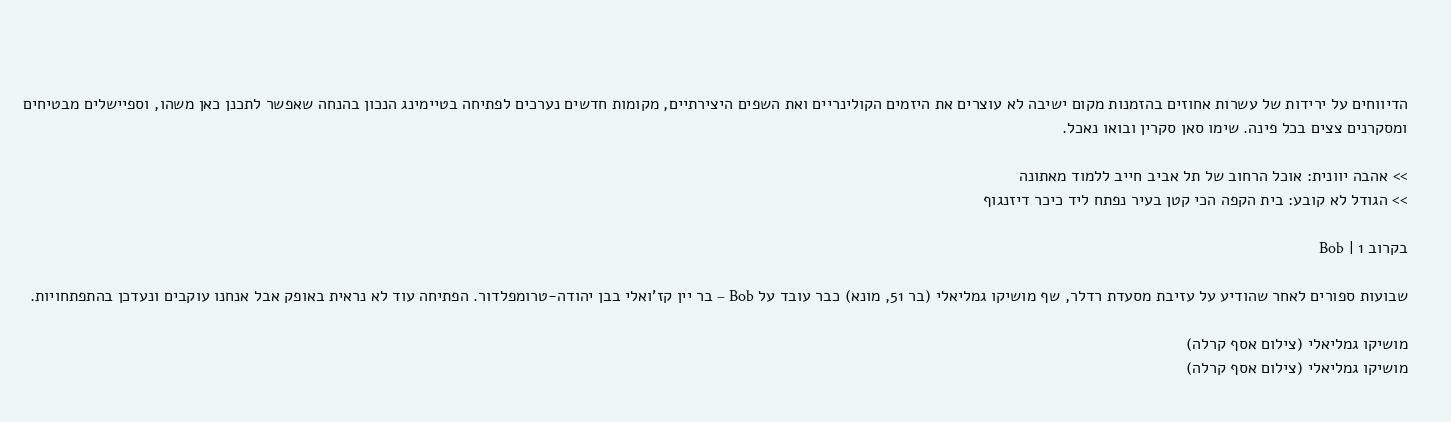הדיווחים על ירידות של עשרות אחוזים בהזמנות מקום ישיבה לא עוצרים את היזמים הקולינריים ואת השפים היצירתיים, מקומות חדשים נערכים לפתיחה בטיימינג הנכון בהנחה שאפשר לתכנן כאן משהו, וספיישלים מבטיחים ומסקרנים צצים בכל פינה. שימו סאן סקרין ובואו נאכל.

>> אהבה יוונית: אוכל הרחוב של תל אביב חייב ללמוד מאתונה
>> הגודל לא קובע: בית הקפה הכי קטן בעיר נפתח ליד כיכר דיזנגוף

בקרוב 1 | Bob

שבועות ספורים לאחר שהודיע על עזיבת מסעדת רדלר, שף מושיקו גמליאלי (בר 51, מונא) כבר עובד על Bob – בר יין קז'ואלי בבן יהודה-טרומפלדור. הפתיחה עוד לא נראית באופק אבל אנחנו עוקבים ונעדכן בהתפתחויות.

מושיקו גמליאלי (צילום אסף קרלה)
מושיקו גמליאלי (צילום אסף קרלה)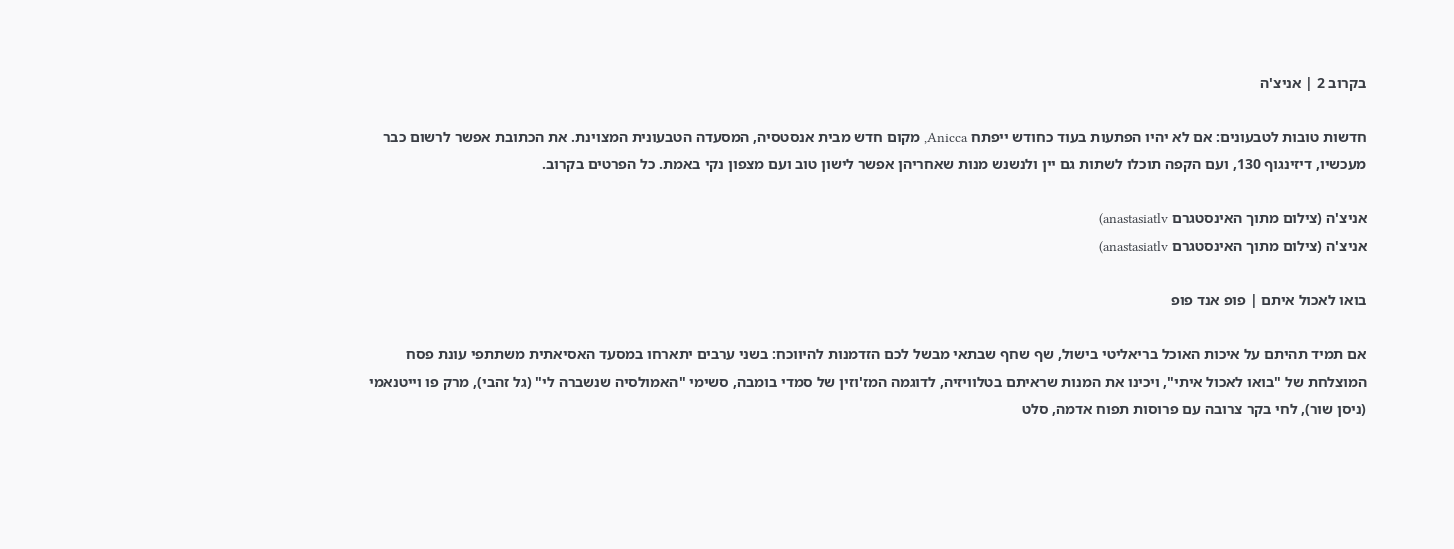בקרוב 2 | אניצ'ה

חדשות טובות לטבעונים: אם לא יהיו הפתעות בעוד כחודש ייפתח Anicca, מקום חדש מבית אנסטסיה, המסעדה הטבעונית המצוינת. את הכתובת אפשר לרשום כבר מעכשיו, דיזינגוף 130, ועם הקפה תוכלו לשתות גם יין ולנשנש מנות שאחריהן אפשר לישון טוב ועם מצפון נקי באמת. כל הפרטים בקרוב.

אניצ'ה (צילום מתוך האינסטגרם anastasiatlv)
אניצ'ה (צילום מתוך האינסטגרם anastasiatlv)

בואו לאכול איתם | פופ אנד פופ

אם תמיד תהיתם על איכות האוכל בריאליטי בישול, שף שחף שבתאי מבשל לכם הזדמנות להיווכח: בשני ערבים יתארחו במסעד האסיאתית משתתפי עונת פסח המוצלחת של "בואו לאכול איתי", ויכינו את המנות שראיתם בטלוויזיה, לדוגמה המז'וזין של סמדי בומבה, סשימי "האמולסיה שנשברה לי" (גל זהבי), מרק פו וייטנאמי (ניסן שור), לחי בקר צרובה עם פרוסות תפוח אדמה, סלט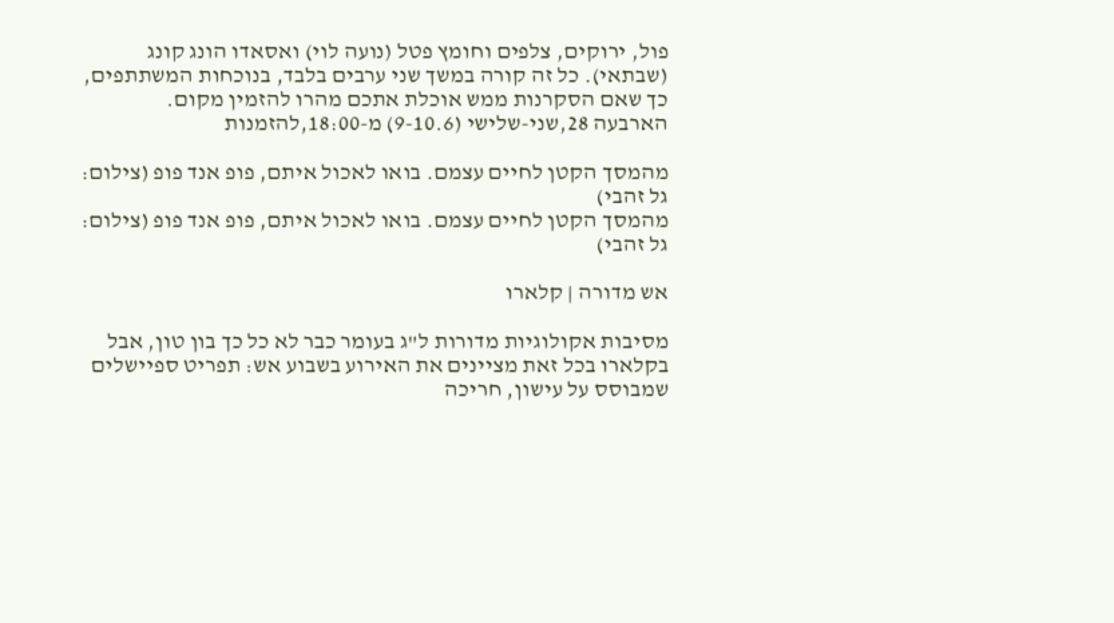פול, ירוקים, צלפים וחומץ פטל (נועה לוי) ואסאדו הונג קונג (שבתאי). כל זה קורה במשך שני ערבים בלבד, בנוכחות המשתתפים, כך שאם הסקרנות ממש אוכלת אתכם מהרו להזמין מקום.
הארבעה 28,שני-שלישי (9-10.6) מ-18:00,להזמנות

מהמסך הקטן לחיים עצמם. בואו לאכול איתם, פופ אנד פופ (צילום: גל זהבי)
מהמסך הקטן לחיים עצמם. בואו לאכול איתם, פופ אנד פופ (צילום: גל זהבי)

אש מדורה | קלארו

מסיבות אקולוגיות מדורות ל"ג בעומר כבר לא כל כך בון טון, אבל בקלארו בכל זאת מציינים את האירוע בשבוע אש: תפריט ספיישלים שמבוסס על עישון, חריכה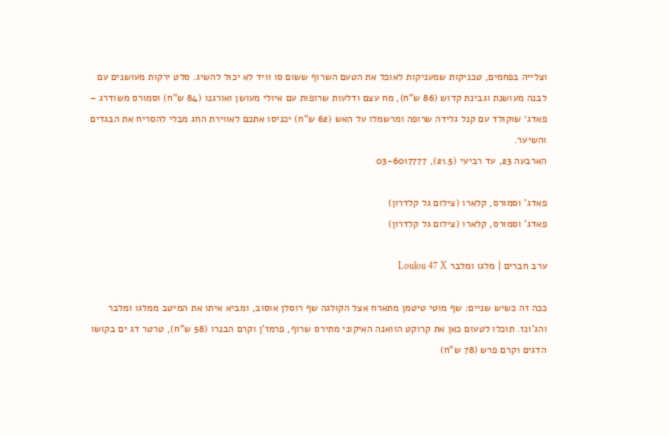וצלייה בפחמים, טכניקות שמעניקות לאוכל את הטעם השרוף ששום סו וויד לא יכול להשיג. סלט ירקות מעושנים עם לבנה מעושנת וגבינת קדוש (86 ש"ח), מח עצם ודלעות שרופות עם איולי מעושן ואורגנו (84 ש"ח) וסמורס משודרג – פאדג׳ שוקולד עם קנל גלידה שרופה ומרשמלו על האש (62 ש"ח) יכניסו אתכם לאווירת החג מבלי להסריח את הבגדים והשיער.
הארבעה 23, עד רביעי (21.5), 03-6017777

פאדג' וסמורס, קלארו (צילום גל קלדרון)
פאדג' וסמורס, קלארו (צילום גל קלדרון)

ערב חברים | מלגו ומלבר Loulou 47 X

ככה זה כשיש שניים: שף מוטי טיטמן מתארח אצל הקולגה שף רוסלן אוסוב, ומביא איתו את המיטב ממלגו ומלבר והג'ונז. תוכלו לטעום כאן את קרוקט הוואנה האיקוני מתירס שרוף, פרמז'ן וקרם הבנרו (58 ש"ח), טרטר דג ים בקושו הדגים וקרם פרש (78 ש"ח)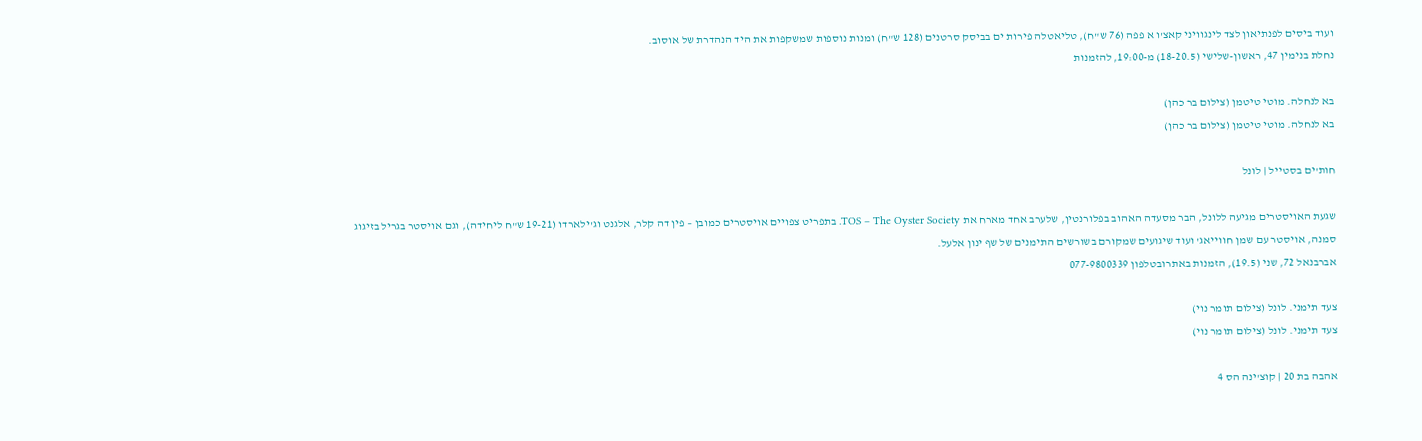ועוד ביסים לפנתיאון לצד לינגוויני קאצ'ו א פפה (76 ש"ח), טליאטלה פירות ים בביסק סרטנים (128 ש"ח) ומנות נוספות שמשקפות את היד הנהדרת של אוסוב.
נחלת בנימין 47, ראשון-שלישי (18-20.5) מ-19:00, להזמנות

בא לנחלה. מוטי טיטמן (צילום בר כהן)
בא לנחלה. מוטי טיטמן (צילום בר כהן)

חות'ים בסטייל | לונל

שגעת האויסטרים מגיעה ללונל, הבר מסעדה האהוב בפלורנטין, שלערב אחד מארח את TOS – The Oyster Society. בתפריט צפויים אויסטרים כמובן – פין דה קלר, אלגנט וג'ילארדו (19-21 ש"ח ליחידה), וגם אויסטר בגריל בזיגוג סמנה, אויסטר עם שמן חווייאג' ועוד שיגועים שמקורם בשורשים התימנים של שף ינון אלעל.
אברבנאל 72, שני (19.5), הזמנות באתרובטלפון 077-9800339

צעד תימני. לונל (צילום תומר נוי)
צעד תימני. לונל (צילום תומר נוי)

אהבה בת 20 | קוצ'ינה הס 4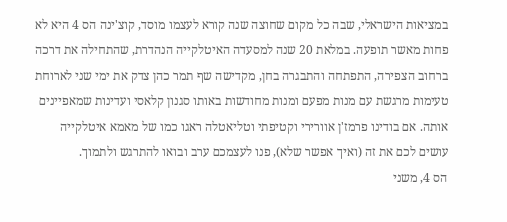במציאות הישראלי, שבה כל מקום שחוצה שנה קורא לעצמו מוסד, קוצ'ינה הס 4 היא לא פחות מאשר תופעה. במלאת 20 שנה למסעדה האיטלקייה הנהדרת, שהתחילה את דרכה ברחוב הצפירה, התפתחה והתבגרה בחן, מקדישה שף תמר כהן צדק את ימי שני לארוחת טעימות מרגשת עם מנות מפעם ומנות מחודשות באותו סגנון קלאסי ועדינות שמאפיינים אותה. אם בודינו פרמז'ן אוורירי וקטיפתי וטליאטלה ראגו כמו של מאמא איטלקייה עושים לכם את זה (ואיך אפשר שלא), פנו לעצמכם ערב ובואו להתרגש ולתמוך.
הס 4, משני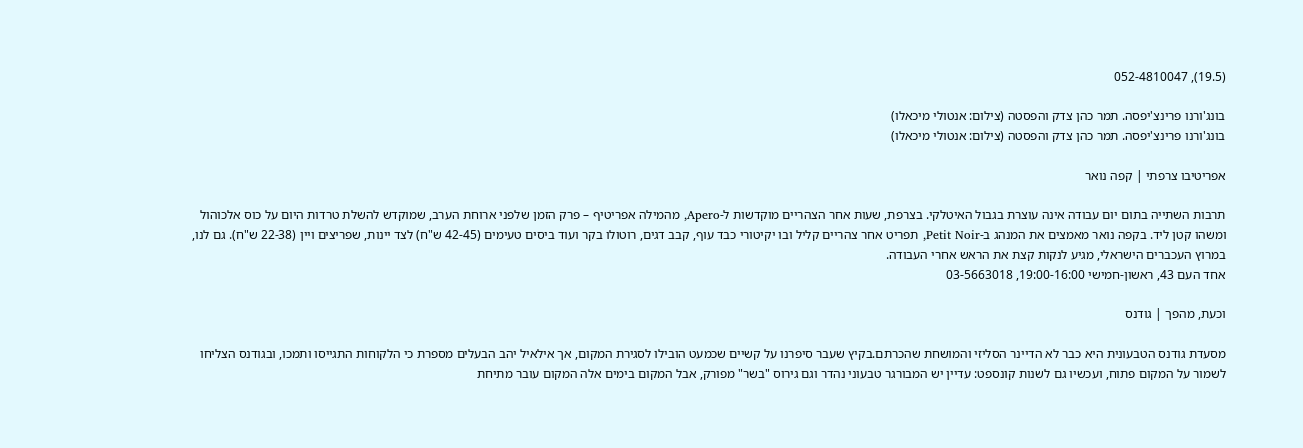(19.5), 052-4810047

בונג'ורנו פרינצ'יפסה. תמר כהן צדק והפסטה (צילום: אנטולי מיכאלו)
בונג'ורנו פרינצ'יפסה. תמר כהן צדק והפסטה (צילום: אנטולי מיכאלו)

אפריטיבו צרפתי | קפה נואר

תרבות השתייה בתום יום עבודה אינה עוצרת בגבול האיטלקי. בצרפת, שעות אחר הצהריים מוקדשות ל-Apero, מהמילה אפריטיף – פרק הזמן שלפני ארוחת הערב, שמוקדש להשלת טרדות היום על כוס אלכוהול ומשהו קטן ליד. בקפה נואר מאמצים את המנהג ב-Petit Noir, תפריט אחר צהריים קליל ובו יקיטורי כבד עוף, קבב דגים, רוטולו בקר ועוד ביסים טעימים (42-45 ש"ח) לצד יינות, שפריצים ויין (22-38 ש"ח). גם לנו, במרוץ העכברים הישראלי, מגיע לנקות קצת את הראש אחרי העבודה.
אחד העם 43, ראשון-חמישי 19:00-16:00, 03-5663018

וכעת, מהפך | גודנס

מסעדת גודנס הטבעונית היא כבר לא הדיינר הסליזי והמושחת שהכרתם.בקיץ שעבר סיפרנו על קשיים שכמעט הובילו לסגירת המקום, אך אילאיל יהב הבעלים מספרת כי הלקוחות התגייסו ותמכו, ובגודנס הצליחו לשמור על המקום פתוח, ועכשיו גם לשנות קונספט: עדיין יש המבורגר טבעוני נהדר וגם גירוס "בשר" מפורק, אבל המקום בימים אלה המקום עובר מתיחת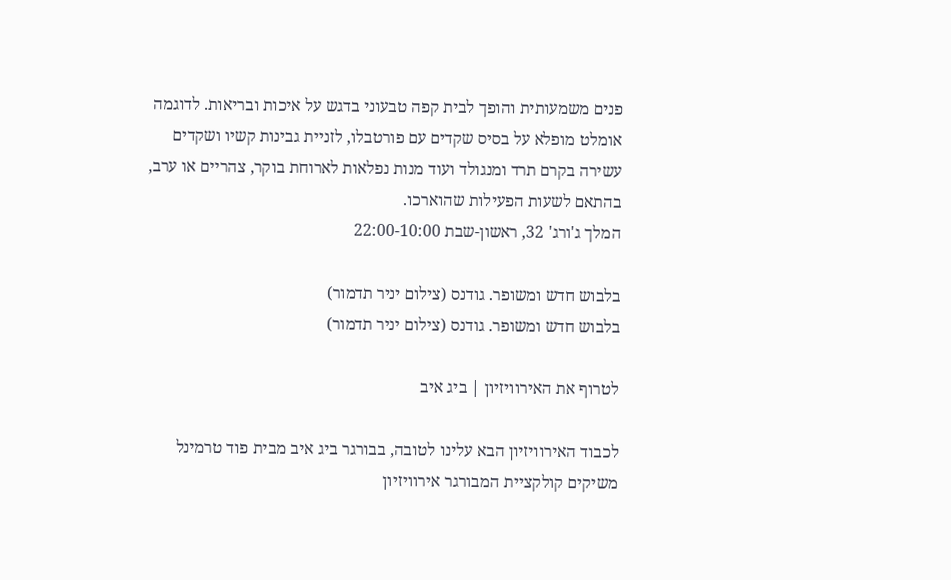פנים משמעותית והופך לבית קפה טבעוני בדגש על איכות ובריאות. לדוגמה אומלט מופלא על בסיס שקדים עם פורטבלו, לזניית גבינות קשיו ושקדים עשירה בקרם תרד ומנגולד ועוד מנות נפלאות לארוחת בוקר, צהריים או ערב, בהתאם לשעות הפעילות שהוארכו.
המלך ג'ורג' 32, ראשון-שבת 22:00-10:00

בלבוש חדש ומשופר. גודנס (צילום יניר תדמור)
בלבוש חדש ומשופר. גודנס (צילום יניר תדמור)

לטרוף את האירוויזיון | ביג איב

לכבוד האירוויזיון הבא עלינו לטובה, בבורגר ביג איב מבית פוד טרמינל משיקים קולקציית המבורגר אירוויזיון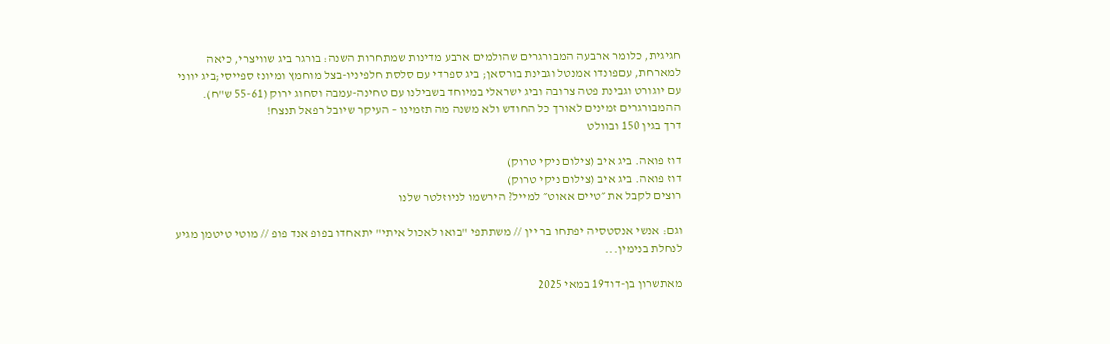חגיגית, כלומר ארבעה המבורגרים שהולמים ארבע מדינות שמתחרות השנה: בורגר ביג שוויצרי, כיאה למארחת, עםפונדו אמנטל וגבינת בורסאן; ביג ספרדי עם סלסת חלפיניו-בצל מוחמץ ומיונז ספייסי;ביג יווני עם יוגורט וגבינת פטה צרובה וביג ישראלי במיוחד בשבילנו עם טחינה-עמבה וסחוג ירוק (55-61 ש"ח). ההמבורגרים זמינים לאורך כל החודש ולא משנה מה תזמינו – העיקר שיובל רפאל תנצח!
דרך בגין 150 ובוולט

דוז פואה. ביג איב (צילום ניקי טרוק)
דוז פואה. ביג איב (צילום ניקי טרוק)
רוצים לקבל את ״טיים אאוט״ למייל? הירשמו לניוזלטר שלנו

וגם: אנשי אנסטסיה יפתחו בר יין // משתתפי "בואו לאכול איתי" יתאחדו בפופ אנד פופ // מוטי טיטמן מגיע לנחלת בנימין...

מאתשרון בן-דוד19 במאי 2025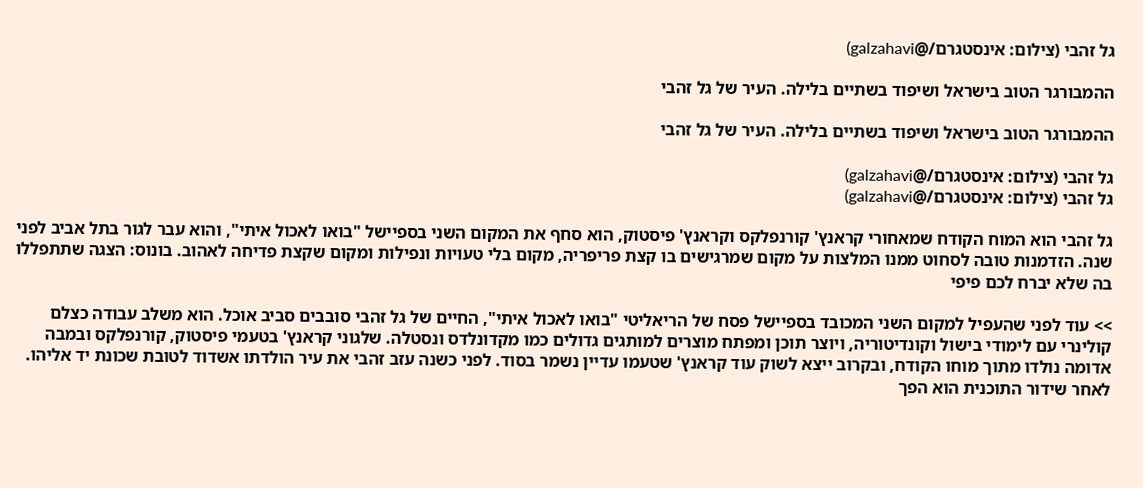גל זהבי (צילום: אינסטגרם/@galzahavi)

ההמבורגר הטוב בישראל ושיפוד בשתיים בלילה. העיר של גל זהבי

ההמבורגר הטוב בישראל ושיפוד בשתיים בלילה. העיר של גל זהבי

גל זהבי (צילום: אינסטגרם/@galzahavi)
גל זהבי (צילום: אינסטגרם/@galzahavi)

גל זהבי הוא המוח הקודח שמאחורי קראנץ' קורנפלקס וקראנץ' פיסטוק, הוא סחף את המקום השני בספיישל "בואו לאכול איתי", והוא עבר לגור בתל אביב לפני שנה. הזדמנות טובה לסחוט ממנו המלצות על מקום שמרגישים בו קצת פריפריה, מקום בלי טעויות ונפילות ומקום שקצת פדיחה לאהוב. בונוס: הצגה שתתפללו בה שלא יברח לכם פיפי

>> עוד לפני שהעפיל למקום השני המכובד בספיישל פסח של הריאליטי "בואו לאכול איתי", החיים של גל זהבי סובבים סביב אוכל. הוא משלב עבודה כצלם קולינרי עם לימודי בישול וקונדיטוריה, ויוצר תוכן ומפתח מוצרים למותגים גדולים כמו מקדונלדס ונסטלה. שלגוני קראנץ' בטעמי פיסטוק, קורנפלקס ובמבה אדומה נולדו מתוך מוחו הקודח, ובקרוב ייצא לשוק עוד קראנץ' שטעמו עדיין נשמר בסוד. לפני כשנה עזב זהבי את עיר הולדתו אשדוד לטובת שכונת יד אליהו. לאחר שידור התוכנית הוא הפך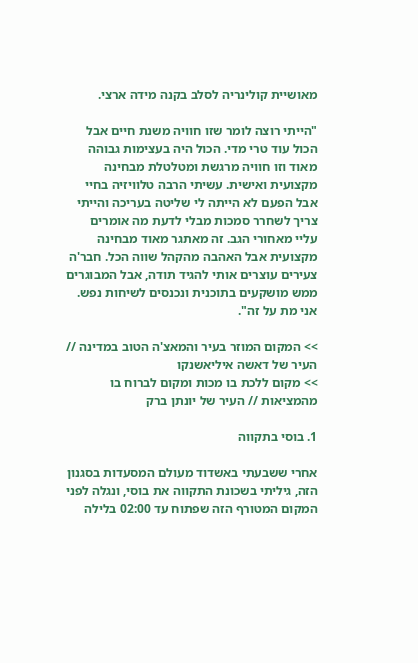מאושיית קולינריה לסלב בקנה מידה ארצי.

"הייתי רוצה לומר שזו חוויה משנת חיים אבל הכול עוד טרי מדי. הכול היה בעצימות גבוהה מאוד וזו חוויה מרגשת ומטלטלת מבחינה מקצועית ואישית. עשיתי הרבה טלוויזיה בחיי אבל הפעם לא הייתה לי שליטה בעריכה והייתי צריך לשחרר סמכות מבלי לדעת מה אומרים עליי מאחורי הגב. זה מאתגר מאוד מבחינה מקצועית אבל האהבה מהקהל שווה הכל. חבר'ה צעירים עוצרים אותי להגיד תודה, אבל המבוגרים ממש מושקעים בתוכנית ונכנסים לשיחות נפש. אני מת על זה".

>> המקום המוזר בעיר והמאצ'ה הטוב במדינה // העיר של דאשה איליאשנקו
>> מקום ללכת בו מכות ומקום לברוח בו מהמציאות // העיר של יונתן ברק

1. בוסי בתקווה

אחרי ששבעתי באשדוד מעולם המסעדות בסגנון הזה, גיליתי בשכונת התקווה את בוסי, ונגלה לפני המקום המטורף הזה שפתוח עד 02:00 בלילה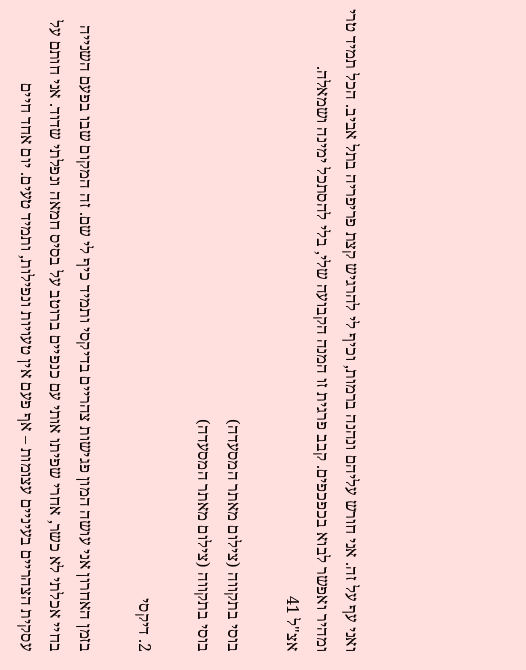ואני עף על זה. אני חורש עליהם ונהנה ברמות, וכיף לי להרגיש קצת פריפריה בתל אביב. הכל תמיד טרי ומהיר ואפשר לבוא בכפכפים. קבב פרגית זו המנה הקבועה שלי, בלי להסתכל ימינה ושמאלה.
אצ"ל 41

בוסי בתקווה (צילום מאתר המסעדה)
בוסי בתקווה (צילום מאתר המסעדה)

2. דיקסי

בזמן האחרון אני עושה המון פגישות צהריים בדיקסי ותמיד כיף לי שם. זה המקום שבו בפעם השנייה בחיי אכלתי לא כשר, אחרי שפיתו אותי עם כנפיים ברוטב על בסיס חמאה ונפלתי שדוד. אני חותם על עסקית הצהריים בעיניים עצומות – אף פעם אין טעויות ונפילות, ותמיד טעים. יום אחד חיים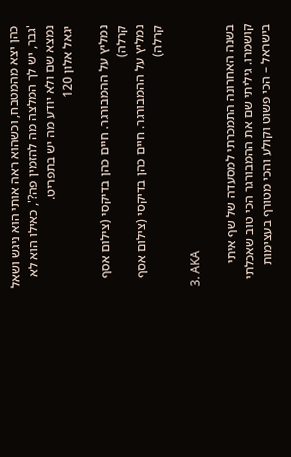כהן יצא מהמטבח, וכשהוא ראה אותי הוא ניגש ושאל 'גבר, יש לך המלצה מה להזמין פה?', כאילו הוא לא נמצא שם ולא יודע מה יש בתפריט.
יגאל אלון 120

נמליץ על ההמבורגר. חיים כהן בדיקסי (צילום אסף קרלה)
נמליץ על ההמבורגר. חיים כהן בדיקסי (צילום אסף קרלה)

3. AKA

בשנה האחרונה התמכרתי למסעדה של שף איתי קושמרו. גיליתי שם את ההמבורגר הכי טוב שאכלתי בישראל – הכי פשוט וקולע והכי מטורף בעצימות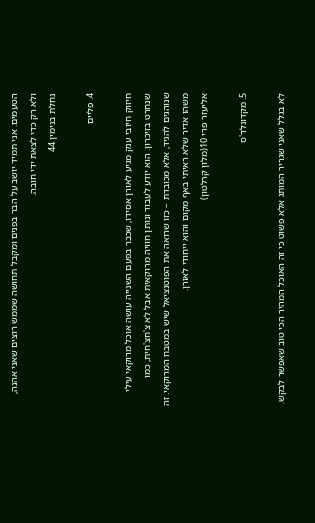הטעמים. אני תמיד יושב על הבר בפנים ומקבל תחושה שממש רוצים שאני אהנה, ולא רק כדי לצאת ידי חובה.
נחלת בנימין 44

4. פליים

חיזוק חיובי ענק מגיע לאורן אסידו, שכבר בפעם השנייה עושה אוכל מרוקאי עילי שנחרט בזיכרון. הוא יודע לעבוד ונותן חוויה מרוקאית אבל לא צ'חצ'חית, כמו שנוהגים להגיד, אלא מכובדת – כזו שרואה את הפוטנציאל שיש במטבח המרוקאי. זה משהו אדיר שלא ראיתי באף מקום והוא ייחודי לאורן.
אליעזר פרי 10(מלון קרלטון)

5. מקדונלד'ס

לא בגלל שאני שגריר המותג אלא פשוט כי זה האוכל המהיר הכי טוב שאפשר לבקש.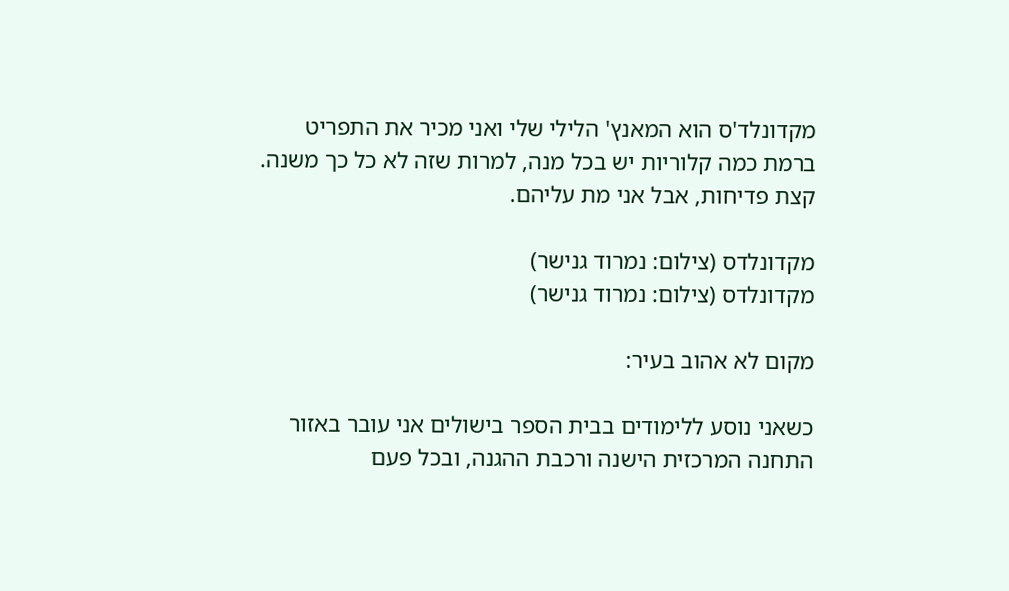מקדונלד'ס הוא המאנץ' הלילי שלי ואני מכיר את התפריט ברמת כמה קלוריות יש בכל מנה, למרות שזה לא כל כך משנה. קצת פדיחות, אבל אני מת עליהם.

מקדונלדס (צילום: נמרוד גנישר)
מקדונלדס (צילום: נמרוד גנישר)

מקום לא אהוב בעיר:

כשאני נוסע ללימודים בבית הספר בישולים אני עובר באזור התחנה המרכזית הישנה ורכבת ההגנה, ובכל פעם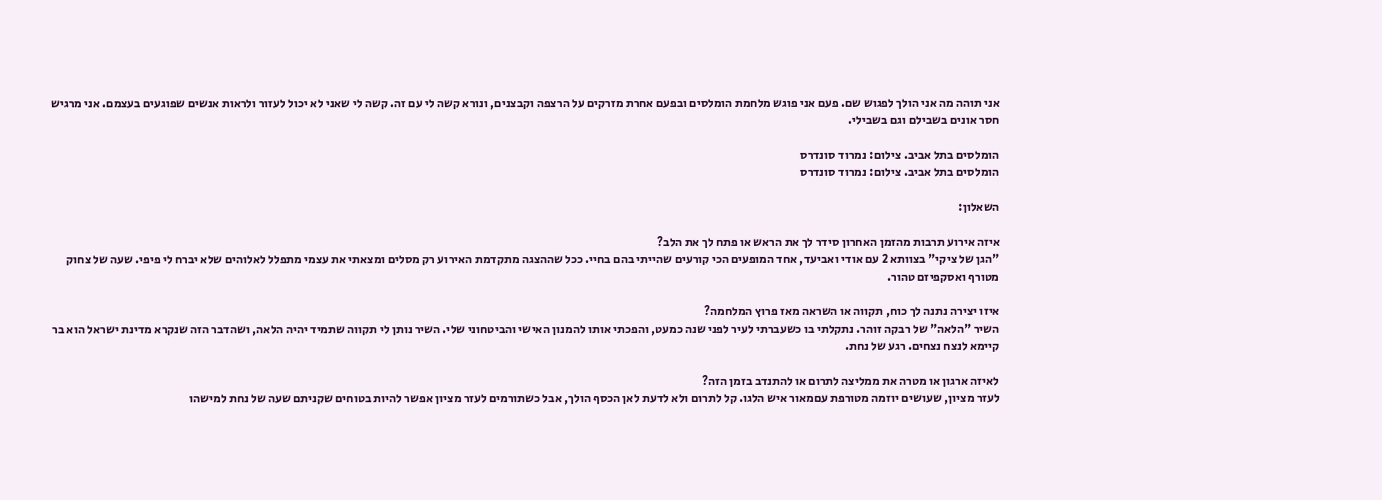אני תוהה מה אני הולך לפגוש שם. פעם אני פוגש מלחמת הומלסים ובפעם אחרת מזרקים על הרצפה וקבצנים, ונורא קשה לי עם זה. קשה לי שאני לא יכול לעזור ולראות אנשים שפוגעים בעצמם. אני מרגיש חסר אונים בשבילם וגם בשבילי.

הומלסים בתל אביב. צילום: נמרוד סונדרס
הומלסים בתל אביב. צילום: נמרוד סונדרס

השאלון:

איזה אירוע תרבות מהזמן האחרון סידר לך את הראש או פתח לך את הלב?
"הגן של ציקי" בצוותא 2 עם אודי ואביעד, אחד המופעים הכי קורעים שהייתי בהם בחיי. ככל שההצגה מתקדמת האירוע רק מסלים ומצאתי את עצמי מתפלל לאלוהים שלא יברח לי פיפי. שעה של צחוק מטורף ואסקפיזם טהור.

איזו יצירה נתנה לך כוח, תקווה או השראה מאז פרוץ המלחמה?
השיר "הלאה" של רבקה זוהר. נתקלתי בו כשעברתי לעיר לפני שנה כמעט, והפכתי אותו להמנון האישי והביטחוני שלי. השיר נותן לי תקווה שתמיד יהיה הלאה, ושהדבר הזה שנקרא מדינת ישראל הוא בר קיימא לנצח נצחים. רגע של נחת.

לאיזה ארגון או מטרה את ממליצה לתרום או להתנדב בזמן הזה?
לעזר מציון, שעושים יוזמה מטורפת עםמאור איש הלגו. קל לתרום ולא לדעת לאן הכסף הולך, אבל כשתורמים לעזר מציון אפשר להיות בטוחים שקניתם שעה של נחת למישהו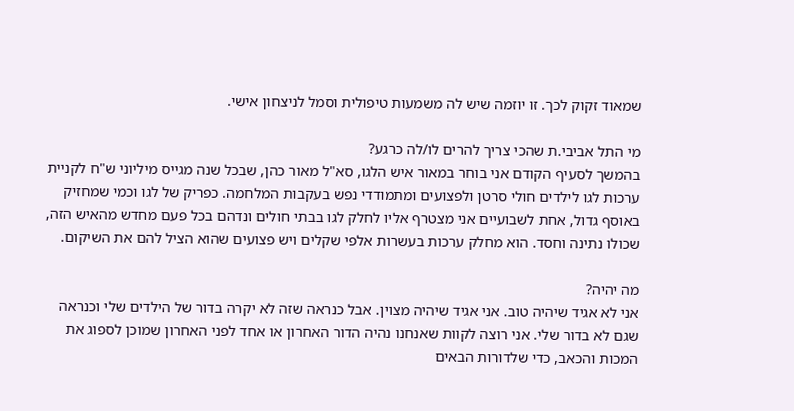שמאוד זקוק לכך. זו יוזמה שיש לה משמעות טיפולית וסמל לניצחון אישי.

מי התל אביבי.ת שהכי צריך להרים לו/לה כרגע?
בהמשך לסעיף הקודם אני בוחר במאור איש הלגו, סא"ל מאור כהן, שבכל שנה מגייס מיליוני ש"ח לקניית ערכות לגו לילדים חולי סרטן ולפצועים ומתמודדי נפש בעקבות המלחמה. כפריק של לגו וכמי שמחזיק באוסף גדול, אחת לשבועיים אני מצטרף אליו לחלק לגו בבתי חולים ונדהם בכל פעם מחדש מהאיש הזה, שכולו נתינה וחסד. הוא מחלק ערכות בעשרות אלפי שקלים ויש פצועים שהוא הציל להם את השיקום.

מה יהיה?
אני לא אגיד שיהיה טוב. אני אגיד שיהיה מצוין. אבל כנראה שזה לא יקרה בדור של הילדים שלי וכנראה שגם לא בדור שלי. אני רוצה לקוות שאנחנו נהיה הדור האחרון או אחד לפני האחרון שמוכן לספוג את המכות והכאב, כדי שלדורות הבאים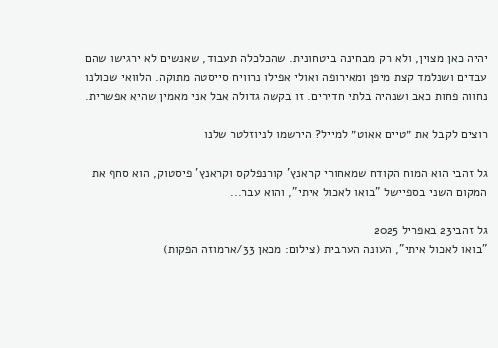יהיה כאן מצוין, ולא רק מבחינה ביטחונית. שהכלכלה תעבוד, שאנשים לא ירגישו שהם עבדים ושנלמד קצת מיפן ומאירופה ואולי אפילו נרוויח סייסטה מתוקה. הלוואי שכולנו נחווה פחות כאב ושנהיה בלתי חדירים. זו בקשה גדולה אבל אני מאמין שהיא אפשרית.

רוצים לקבל את ״טיים אאוט״ למייל? הירשמו לניוזלטר שלנו

גל זהבי הוא המוח הקודח שמאחורי קראנץ' קורנפלקס וקראנץ' פיסטוק, הוא סחף את המקום השני בספיישל "בואו לאכול איתי", והוא עבר...

גל זהבי23 באפריל 2025
"בואו לאכול איתי", העונה הערבית (צילום: מכאן 33/ארמוזה הפקות)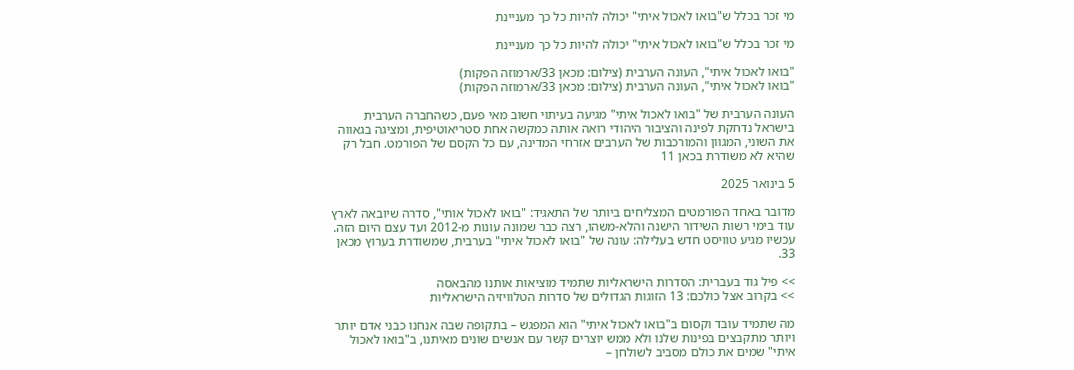מי זכר בכלל ש"בואו לאכול איתי" יכולה להיות כל כך מעניינת

מי זכר בכלל ש"בואו לאכול איתי" יכולה להיות כל כך מעניינת

"בואו לאכול איתי", העונה הערבית (צילום: מכאן 33/ארמוזה הפקות)
"בואו לאכול איתי", העונה הערבית (צילום: מכאן 33/ארמוזה הפקות)

העונה הערבית של "בואו לאכול איתי" מגיעה בעיתוי חשוב מאי פעם, כשהחברה הערבית בישראל נדחקת לפינה והציבור היהודי רואה אותה כמקשה אחת סטריאוטיפית, ומציגה בגאווה את השוני, המגוון והמורכבות של הערבים אזרחי המדינה, עם כל הקסם של הפורמט. חבל רק שהיא לא משודרת בכאן 11

5 בינואר 2025

מדובר באחד הפורמטים המצליחים ביותר של התאגיד: "בואו לאכול אותי", סדרה שיובאה לארץ עוד בימי רשות השידור הישנה והלא-משהו, רצה כבר שמונה עונות מ-2012 ועד עצם היום הזה. עכשיו מגיע טוויסט חדש בעלילה: עונה של "בואו לאכול איתי" בערבית, שמשודרת בערוץ מכאן 33.

>> פיל גוד בעברית: הסדרות הישראליות שתמיד מוציאות אותנו מהבאסה
>> בקרוב אצל כולכם: 13 הזוגות הגדולים של סדרות הטלוויזיה הישראליות

מה שתמיד עובד וקסום ב"בואו לאכול איתי" הוא המפגש – בתקופה שבה אנחנו כבני אדם יותר ויותר מתקבצים בפינות שלנו ולא ממש יוצרים קשר עם אנשים שונים מאיתנו, ב"בואו לאכול איתי" שמים את כולם מסביב לשולחן –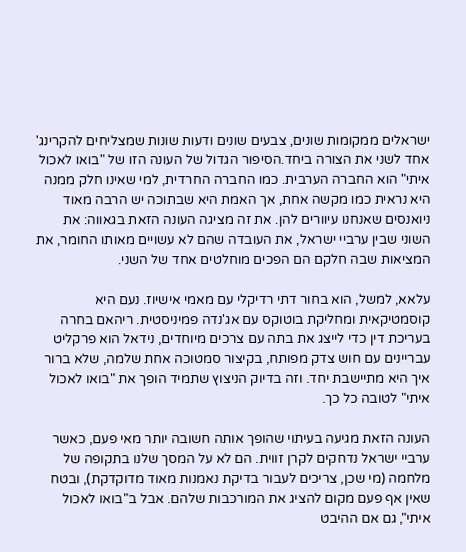ישראלים ממקומות שונים, צבעים שונים ודעות שונות שמצליחים להקרינג' אחד לשני את הצורה ביחד.הסיפור הגדול של העונה הזו של "בואו לאכול איתי" הוא החברה הערבית. כמו החברה החרדית, למי שאינו חלק ממנה היא נראית כמו מקשה אחת, אך האמת היא שבתוכה יש הרבה מאוד ניואנסים שאנחנו עיוורים להן. את זה מציגה העונה הזאת בגאווה: את השוני שבין ערביי ישראל, את העובדה שהם לא עשויים מאותו החומר, את המציאות שבה חלקם הם הפכים מוחלטים אחד של השני.

עלאא, למשל, הוא בחור דתי רדיקלי עם מאמי אישיוז. נעם היא קוסמטיקאית ומחליקת בוטוקס עם אג'נדה פמיניסטית. ריהאם בחרה בעריכת דין כדי לייצג את בתה עם צרכים מיוחדים, נידאל הוא פרקליט עבריינים עם חוש צדק מפותח, בקיצור סמטוכה אחת שלמה, שלא ברור איך היא מתיישבת יחד. וזה בדיוק הניצוץ שתמיד הופך את "בואו לאכול איתי" לטובה כל כך.

העונה הזאת מגיעה בעיתוי שהופך אותה חשובה יותר מאי פעם, כאשר ערביי ישראל נדחקים לקרן זווית. הם לא על המסך שלנו בתקופה של מלחמה (מי שכן, צריכים לעבור בדיקת נאמנות מאוד מדוקדקת), ובטח שאין אף פעם מקום להציג את המורכבות שלהם. אבל ב"בואו לאכול איתי", גם אם ההיבט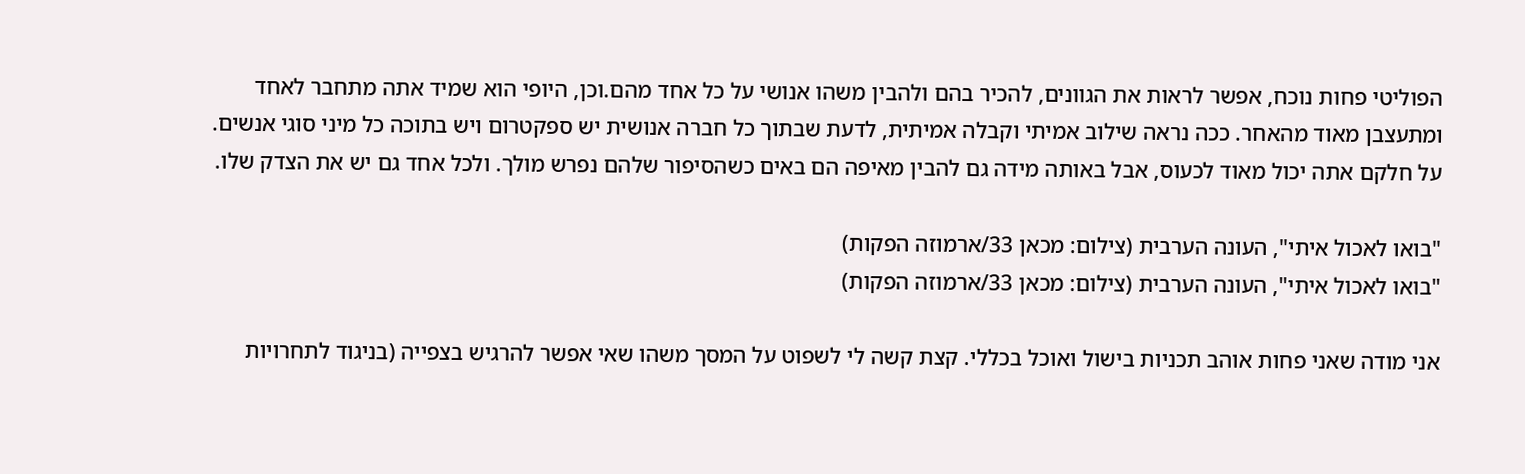הפוליטי פחות נוכח, אפשר לראות את הגוונים, להכיר בהם ולהבין משהו אנושי על כל אחד מהם.וכן, היופי הוא שמיד אתה מתחבר לאחד ומתעצבן מאוד מהאחר. ככה נראה שילוב אמיתי וקבלה אמיתית, לדעת שבתוך כל חברה אנושית יש ספקטרום ויש בתוכה כל מיני סוגי אנשים. על חלקם אתה יכול מאוד לכעוס, אבל באותה מידה גם להבין מאיפה הם באים כשהסיפור שלהם נפרש מולך. ולכל אחד גם יש את הצדק שלו.

"בואו לאכול איתי", העונה הערבית (צילום: מכאן 33/ארמוזה הפקות)
"בואו לאכול איתי", העונה הערבית (צילום: מכאן 33/ארמוזה הפקות)

אני מודה שאני פחות אוהב תכניות בישול ואוכל בכללי. קצת קשה לי לשפוט על המסך משהו שאי אפשר להרגיש בצפייה (בניגוד לתחרויות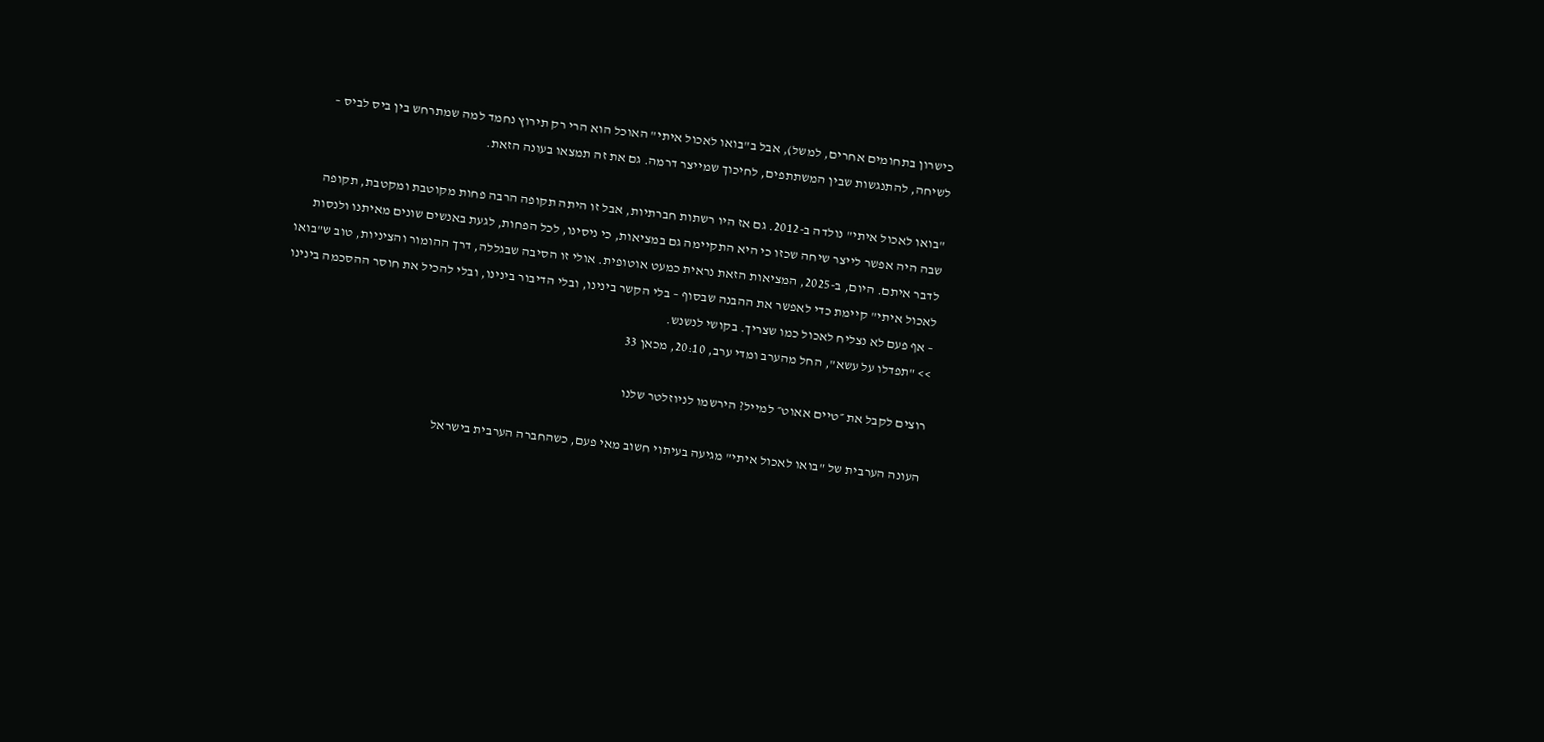כישרון בתחומים אחרים, למשל), אבל ב"בואו לאכול איתי" האוכל הוא הרי רק תירוץ נחמד למה שמתרחש בין ביס לביס – לשיחה, להתנגשות שבין המשתתפים, לחיכוך שמייצר דרמה. גם את זה תמצאו בעונה הזאת.

"בואו לאכול איתי" נולדה ב-2012. גם אז היו רשתות חברתיות, אבל זו היתה תקופה הרבה פחות מקוטבת ומקטבת, תקופה שבה היה אפשר לייצר שיחה שכזו כי היא התקיימה גם במציאות, כי ניסינו, לכל הפחות, לגעת באנשים שונים מאיתנו ולנסות לדבר איתם. היום, ב-2025, המציאות הזאת נראית כמעט אוטופית. אולי זו הסיבה שבגללה, דרך ההומור והציניות, טוב ש"בואו לאכול איתי" קיימת כדי לאפשר את ההבנה שבסוף – בלי הקשר בינינו, ובלי הדיבור בינינו, ובלי להכיל את חוסר ההסכמה בינינו – אף פעם לא נצליח לאכול כמו שצריך. בקושי לנשנש.
>> "תפדלו על עשא", החל מהערב ומדי ערב, 20:10, מכאן 33

רוצים לקבל את ״טיים אאוט״ למייל? הירשמו לניוזלטר שלנו

העונה הערבית של "בואו לאכול איתי" מגיעה בעיתוי חשוב מאי פעם, כשהחברה הערבית בישראל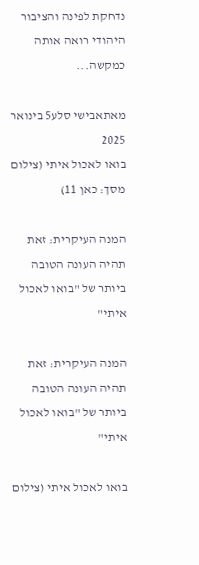נדחקת לפינה והציבור היהודי רואה אותה כמקשה...

מאתאבישי סלע5 בינואר 2025
בואו לאכול איתי (צילום מסך: כאן 11)

המנה העיקרית: זאת תהיה העונה הטובה ביותר של "בואו לאכול איתי"

המנה העיקרית: זאת תהיה העונה הטובה ביותר של "בואו לאכול איתי"

בואו לאכול איתי (צילום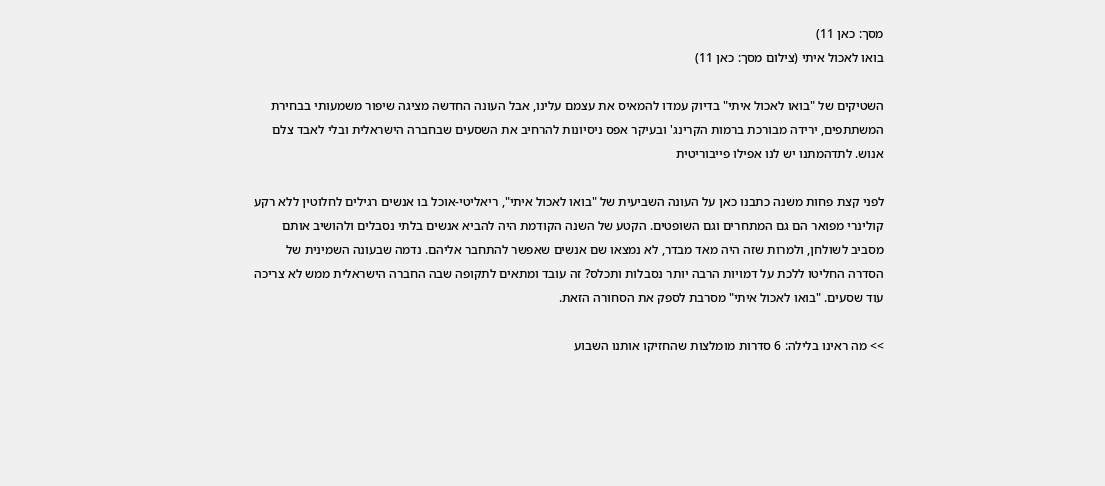מסך: כאן 11)
בואו לאכול איתי (צילום מסך: כאן 11)

השטיקים של "בואו לאכול איתי" בדיוק עמדו להמאיס את עצמם עלינו, אבל העונה החדשה מציגה שיפור משמעותי בבחירת המשתתפים, ירידה מבורכת ברמות הקרינג' ובעיקר אפס ניסיונות להרחיב את השסעים שבחברה הישראלית ובלי לאבד צלם אנוש. לתדהמתנו יש לנו אפילו פייבוריטית

לפני קצת פחות משנה כתבנו כאן על העונה השביעית של "בואו לאכול איתי", ריאליטי-אוכל בו אנשים רגילים לחלוטין ללא רקע קולינרי מפואר הם גם המתחרים וגם השופטים. הקטע של השנה הקודמת היה להביא אנשים בלתי נסבלים ולהושיב אותם מסביב לשולחן, ולמרות שזה היה מאד מבדר, לא נמצאו שם אנשים שאפשר להתחבר אליהם. נדמה שבעונה השמינית של הסדרה החליטו ללכת על דמויות הרבה יותר נסבלות ותכלס? זה עובד ומתאים לתקופה שבה החברה הישראלית ממש לא צריכה עוד שסעים. "בואו לאכול איתי" מסרבת לספק את הסחורה הזאת.

>> מה ראינו בלילה: 6 סדרות מומלצות שהחזיקו אותנו השבוע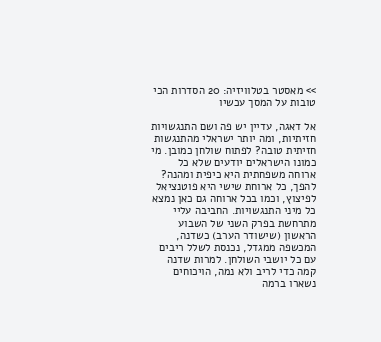>> מאסטר בטלוויזיה: 20 הסדרות הכי טובות על המסך עכשיו

אל דאגה, עדיין יש פה ושם התנגשויות חזיתיות, ומה יותר ישראלי מהתנגשות חזיתית טובה? לפתוח שולחן כמובן. מי כמונו הישראלים יודעים שלא כל ארוחה משפחתית היא כיפית ומהנה? להפך, כל ארוחת שישי היא פוטנציאל לפיצוץ, וכמו בכל ארוחה גם כאן נמצא כל מיני התנגשויות. החביבה עליי מתרחשת בפרק השני של השבוע הראשון (שישודר הערב) כשדנה, המכשפה ממגדל, נכנסת לשלל ריבים עם כל יושבי השולחן. למרות שדנה קמה כדי לריב ולא נמה, הויכוחים נשארו ברמה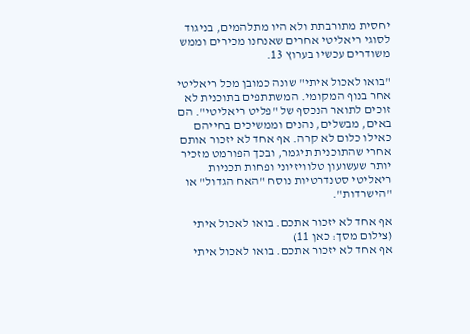יחסית מתורבתת ולא היו מתלהמים, בניגוד לסוגי ריאליטי אחרים שאנחנו מכירים וממש משודרים עכשיו בערוץ 13.

"בואו לאכול איתי" שונה כמובן מכל ריאליטי אחר בנוף המקומי. המשתתפים בתוכנית לא זוכים לתואר הנכסף של "פליט ריאליטי". הם באים, מבשלים, נהנים וממשיכים בחייהם כאילו כלום לא קרה. אף אחד לא יזכור אותם אחרי שהתוכנית תיגמר, ובכך הפורמט מזכיר יותר שעשועון טלוויזיוני ופחות תכניות ריאליטי סטנדרטיות נוסח "האח הגדול" או "הישרדות".

אף אחד לא יזכור אתכם. בואו לאכול איתי (צילום מסך: כאן 11)
אף אחד לא יזכור אתכם. בואו לאכול איתי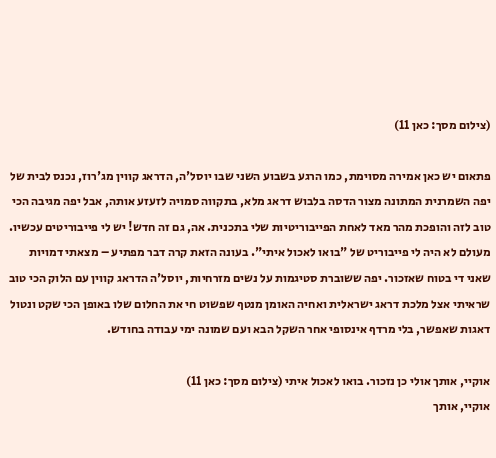(צילום מסך: כאן 11)

פתאום יש כאן אמירה מסוימת, כמו הרגע בשבוע השני שבו יוסל'ה, הדראג קווין מג'רוז, נכנס לבית של יפה השמרנית המתונה מצור הדסה בלבוש דראג מלא, בתקווה סמויה לזעזע אותה, אבל יפה מגיבה הכי טוב לזה והופכת מהר מאד לאחת הפייבוריטיות שלי בתכנית. אה, גם זה חדש! יש לי פייבוריטים עכשיו. מעולם לא היה לי פייבוריט של "בואו לאכול איתי". בעונה הזאת קרה דבר מפתיע – מצאתי דמויות שאני די בטוח שאזכור. יפה ששוברת סטיגמות על נשים מזרחיות, יוסל'ה הדראג קווין עם הלוק הכי טוב שראיתי אצל מלכת דראג ישראלית ואחיה האומן מנטף שפשוט חי את החלום שלו באופן הכי שקט ונטול דאגות שאפשר, בלי מרדף אינסופי אחר השקל הבא ועם שמונה ימי עבודה בחודש.

אוקיי, אותך אולי כן נזכור. בואו לאכול איתי (צילום מסך: כאן 11)
אוקיי, אותך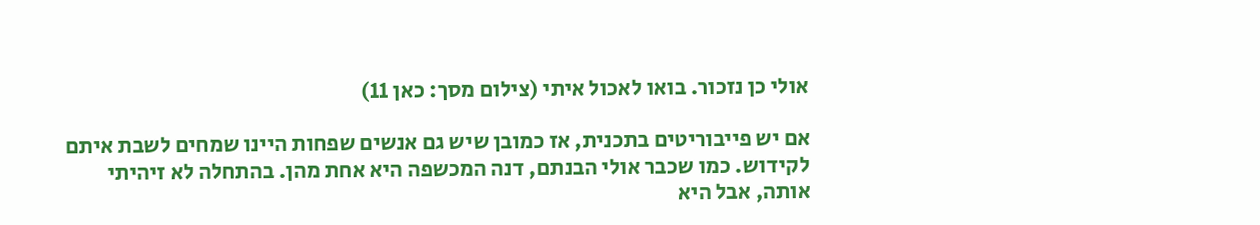אולי כן נזכור. בואו לאכול איתי (צילום מסך: כאן 11)

אם יש פייבוריטים בתכנית, אז כמובן שיש גם אנשים שפחות היינו שמחים לשבת איתם לקידוש. כמו שכבר אולי הבנתם, דנה המכשפה היא אחת מהן. בהתחלה לא זיהיתי אותה, אבל היא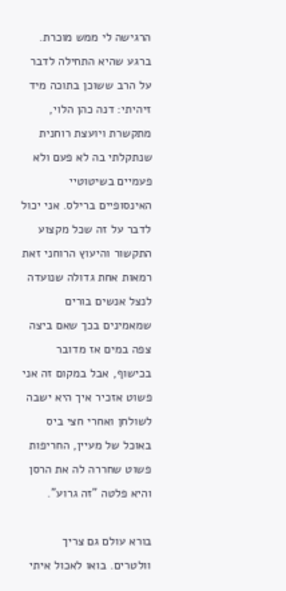הרגישה לי ממש מוכרת. ברגע שהיא התחילה לדבר על הרב ששוכן בתוכה מיד זיהיתי: דנה כהן הלוי, מתקשרת ויועצת רוחנית שנתקלתי בה לא פעם ולא פעמיים בשיטוטיי האינסופיים ברילס. אני יכול לדבר על זה שכל מקצוע התקשור והיעוץ הרוחני זאת רמאות אחת גדולה שנועדה לנצל אנשים בורים שמאמינים בכך שאם ביצה צפה במים אז מדובר בכישוף, אבל במקום זה אני פשוט אזכיר איך היא ישבה לשולחן ואחרי חצי ביס באוכל של מעיין, החריפות פשוט שחררה לה את הרסן והיא פלטה "זה גרוע".

בורא עולם גם צריך וולטרים. בואו לאכול איתי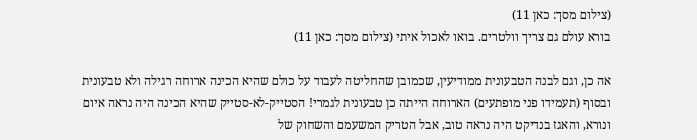(צילום מסך: כאן 11)
בורא עולם גם צריך וולטרים. בואו לאכול איתי (צילום מסך: כאן 11)

אה כן, וגם לבנה הטבעונית ממודיעין, שכמובן שהחליטה לעבוד על כולם שהיא הכינה ארוחה רגילה ולא טבעונית ובסוף (תעמידו פני מופתעים) הארוחה הייתה כן טבעונית לגמרי! הסטייק-לא-סטייק שהיא הכינה היה נראה איום ונורא, והאגז בנדיקט היה נראה טוב, אבל הטריק המשעמם והשחוק של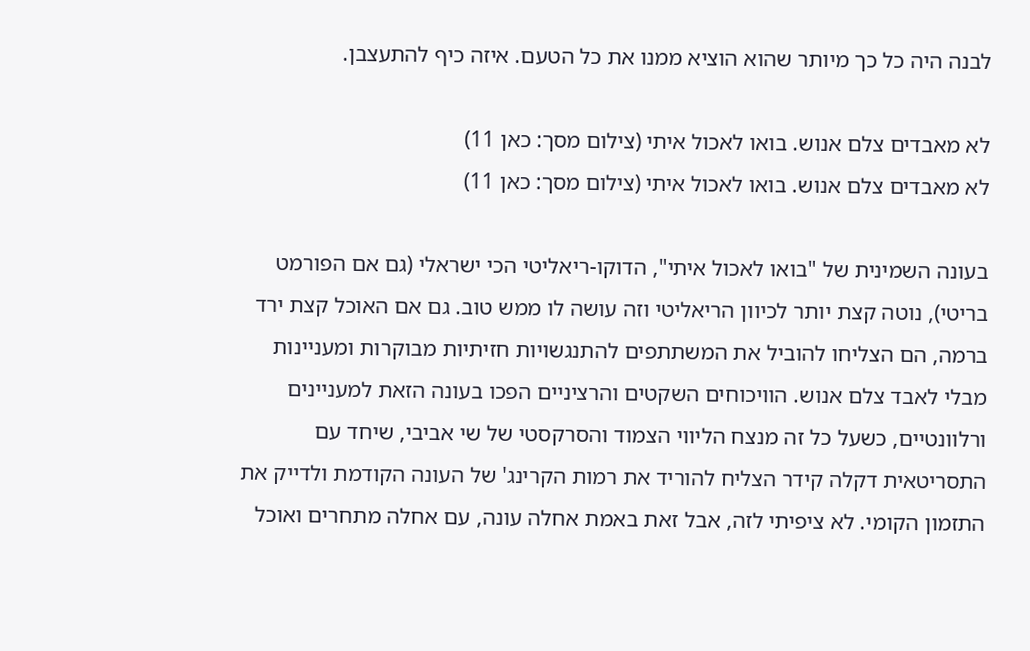לבנה היה כל כך מיותר שהוא הוציא ממנו את כל הטעם. איזה כיף להתעצבן.

לא מאבדים צלם אנוש. בואו לאכול איתי (צילום מסך: כאן 11)
לא מאבדים צלם אנוש. בואו לאכול איתי (צילום מסך: כאן 11)

בעונה השמינית של "בואו לאכול איתי", הדוקו-ריאליטי הכי ישראלי (גם אם הפורמט בריטי), נוטה קצת יותר לכיוון הריאליטי וזה עושה לו ממש טוב. גם אם האוכל קצת ירד ברמה, הם הצליחו להוביל את המשתתפים להתנגשויות חזיתיות מבוקרות ומעניינות מבלי לאבד צלם אנוש. הוויכוחים השקטים והרציניים הפכו בעונה הזאת למעניינים ורלוונטיים, כשעל כל זה מנצח הליווי הצמוד והסרקסטי של שי אביבי, שיחד עם התסריטאית דקלה קידר הצליח להוריד את רמות הקרינג' של העונה הקודמת ולדייק את התזמון הקומי. לא ציפיתי לזה, אבל זאת באמת אחלה עונה, עם אחלה מתחרים ואוכל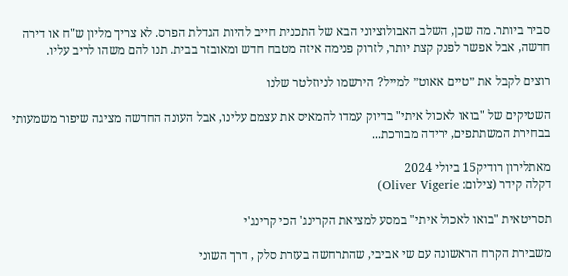סביר ביותר. מה שכן, השלב האבולוציוני הבא של התכנית חייב להיות הגדלת הפרס. לא צריך מליון ש"ח או דירה חדשה, אבל אפשר לפנק קצת יותר, לזרוק פנימה איזה מטבח חדש ומאובזר בבית. תנו להם משהו לריב עליו.

רוצים לקבל את ״טיים אאוט״ למייל? הירשמו לניוזלטר שלנו

השטיקים של "בואו לאכול איתי" בדיוק עמדו להמאיס את עצמם עלינו, אבל העונה החדשה מציגה שיפור משמעותי בבחירת המשתתפים, ירידה מבורכת...

מאתלירון רודיק15 ביולי 2024
דקלה קידר (צילום: Oliver Vigerie)

תסריטאית "בואו לאכול איתי" במסע למציאת הקרינג' הכי קרינג'י

משבירת הקרח הראשונה עם שי אביבי, שהתרחשה בעזרת סלק , דרך השוני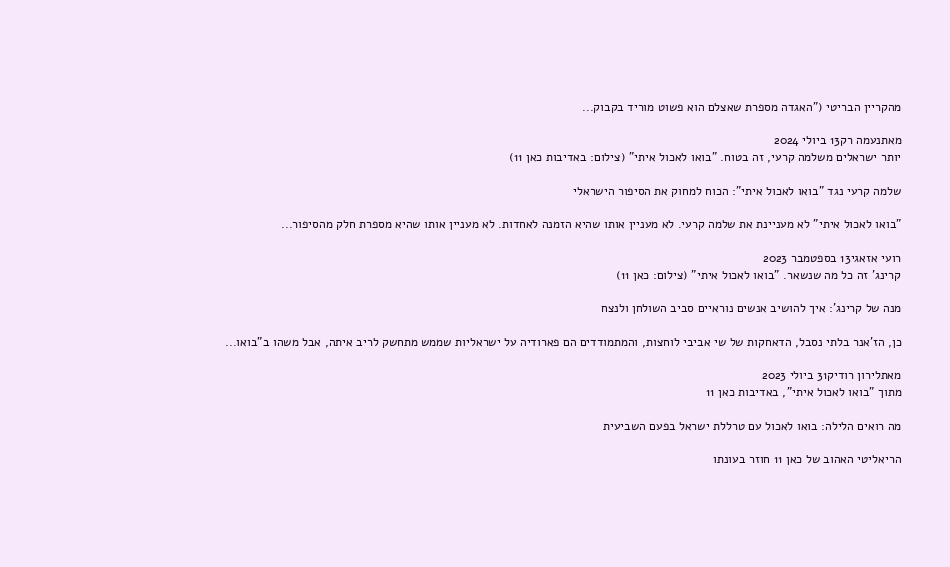מהקריין הבריטי ("האגדה מספרת שאצלם הוא פשוט מוריד בקבוק...

מאתנעמה רק13 ביולי 2024
יותר ישראלים משלמה קרעי, זה בטוח. "בואו לאכול איתי" (צילום: באדיבות כאן 11)

שלמה קרעי נגד "בואו לאכול איתי": הכוח למחוק את הסיפור הישראלי

"בואו לאכול איתי" לא מעניינת את שלמה קרעי. לא מעניין אותו שהיא הזמנה לאחדות. לא מעניין אותו שהיא מספרת חלק מהסיפור...

רועי אזאגי13 בספטמבר 2023
קרינג' זה כל מה שנשאר. "בואו לאכול איתי" (צילום: כאן 11)

מנה של קרינג': איך להושיב אנשים נוראיים סביב השולחן ולנצח

כן, הז'אנר בלתי נסבל, הדאחקות של שי אביבי לוחצות, והמתמודדים הם פארודיה על ישראליות שממש מתחשק לריב איתה, אבל משהו ב"בואו...

מאתלירון רודיק31 ביולי 2023
מתוך "בואו לאכול איתי", באדיבות כאן 11

מה רואים הלילה: בואו לאכול עם טרללת ישראל בפעם השביעית

הריאליטי האהוב של כאן 11 חוזר בעונתו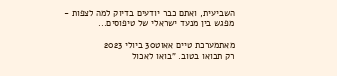השביעית, ואתם כבר יודעים בדיוק למה לצפות - מפגש בין מנעד ישראלי של טיפוסים...

מאתמערכת טיים אאוט30 ביולי 2023
רק תבואו בטוב. "בואו לאכול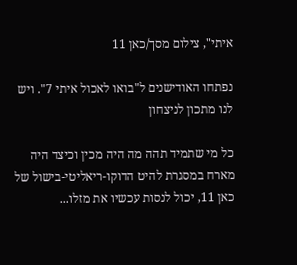איתי", צילום מסך/כאן 11

נפתחו האודישנים ל"בואו לאכול איתי 7". ויש לנו מתכון לניצחון

כל מי שתמיד תהה מה היה מכין וכיצד היה מארח במסגרת להיט הדוקו-ריאליטי-בישול של כאן 11, יכול לנסות עכשיו את מזלו...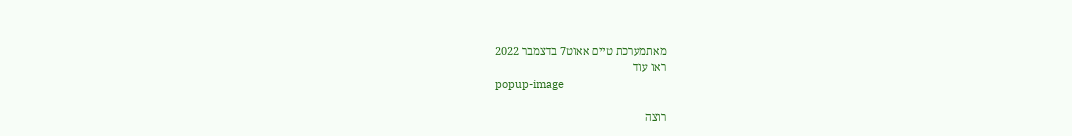מאתמערכת טיים אאוט7 בדצמבר 2022
ראו עוד
popup-image

רוצה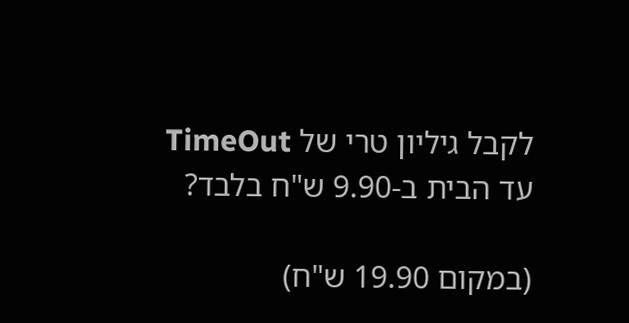לקבל גיליון טרי של TimeOut עד הבית ב-9.90 ש"ח בלבד?

(במקום 19.90 ש"ח)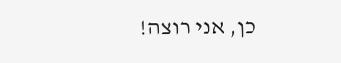כן, אני רוצה!